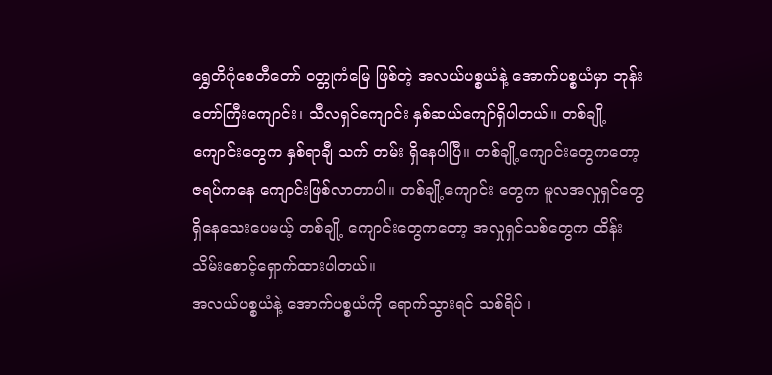ရွှေတိဂုံစေတီတော် ဝတ္တုကံမြေ ဖြစ်တဲ့ အလယ်ပစ္စယံနဲ့ အောက်ပစ္စယံမှာ ဘုန်းတော်ကြီးကျောင်း၊ သီလရှင်ကျောင်း နှစ်ဆယ်ကျော်ရှိပါတယ်။ တစ်ချို့ကျောင်းတွေက နှစ်ရာချီ သက် တမ်း ရှိနေပါပြီ။ တစ်ချို့ကျောင်းတွေကတော့ ဇရပ်ကနေ ကျောင်းဖြစ်လာတာပါ။ တစ်ချို့ကျောင်း တွေက မူလအလှုရှင်တွေရှိနေသေးပေမယ့် တစ်ချို့ ကျောင်းတွေကတော့ အလှုရှင်သစ်တွေက ထိန်းသိမ်းစောင့်ရှောက်ထားပါတယ်။
အလယ်ပစ္စယံနဲ့ အောက်ပစ္စယံကို ရောက်သွားရင် သစ်ရိပ် ၊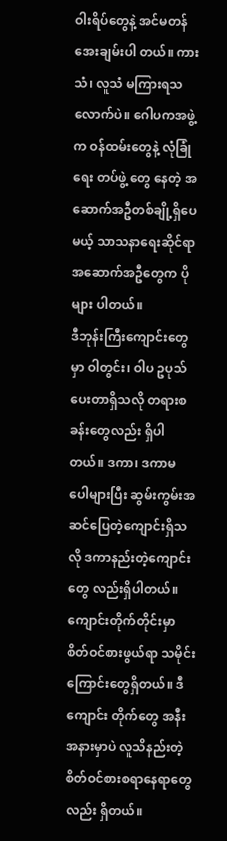ဝါးရိပ်တွေနဲ့ အင်မတန်အေးချမ်းပါ တယ်။ ကားသံ၊ လူသံ မကြားရသလောက်ပဲ။ ဂေါပကအဖွဲ့က ဝန်ထမ်းတွေနဲ့ လုံခြုံရေး တပ်ဖွဲ့ တွေ နေတဲ့ အဆောက်အဦတစ်ချို့ရှိပေမယ့် သာသနာရေးဆိုင်ရာအဆောက်အဦတွေက ပိုများ ပါတယ်။
ဒီဘုန်းကြီးကျောင်းတွေမှာ ဝါတွင်း၊ ဝါပ ဥပုသ်ပေးတာရှိသလို တရားစခန်းတွေလည်း ရှိပါတယ်။ ဒကာ၊ ဒကာမ ပေါများပြီး ဆွမ်းကွမ်းအဆင်ပြေတဲ့ကျောင်းရှိသလို ဒကာနည်းတဲ့ကျောင်းတွေ လည်းရှိပါတယ်။ ကျောင်းတိုက်တိုင်းမှာ စိတ်ဝင်စားဖွယ်ရာ သမိုင်းကြောင်းတွေရှိတယ်။ ဒီကျောင်း တိုက်တွေ အနီးအနားမှာပဲ လူသိနည်းတဲ့ စိတ်ဝင်စားစရာနေရာတွေလည်း ရှိတယ်။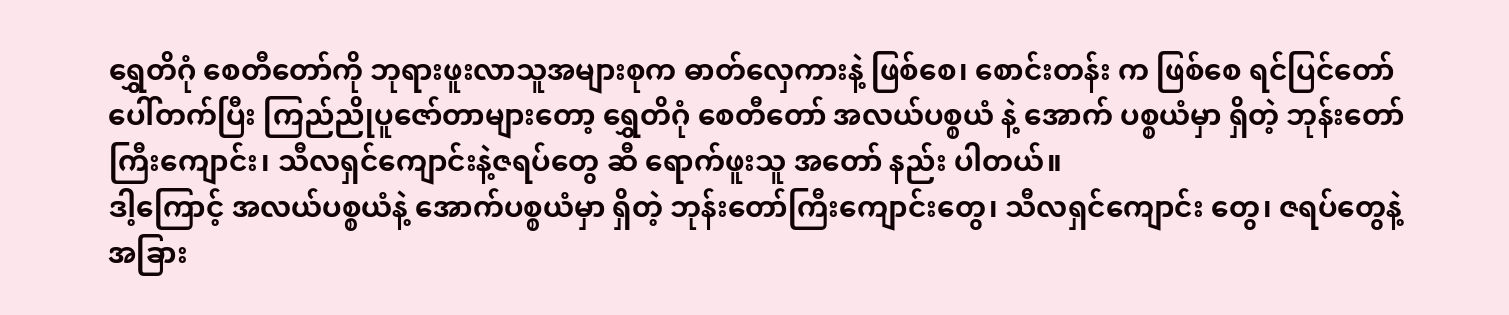ရွှေတိဂုံ စေတီတော်ကို ဘုရားဖူးလာသူအများစုက ဓာတ်လှေကားနဲ့ ဖြစ်စေ၊ စောင်းတန်း က ဖြစ်စေ ရင်ပြင်တော်ပေါ်တက်ပြီး ကြည်ညိုပူဇော်တာများတော့ ရွှေတိဂုံ စေတီတော် အလယ်ပစ္စယံ နဲ့ အောက် ပစ္စယံမှာ ရှိတဲ့ ဘုန်းတော်ကြီးကျောင်း၊ သီလရှင်ကျောင်းနဲ့ဇရပ်တွေ ဆီ ရောက်ဖူးသူ အတော် နည်း ပါတယ်။
ဒါ့ကြောင့် အလယ်ပစ္စယံနဲ့ အောက်ပစ္စယံမှာ ရှိတဲ့ ဘုန်းတော်ကြီးကျောင်းတွေ၊ သီလရှင်ကျောင်း တွေ၊ ဇရပ်တွေနဲ့ အခြား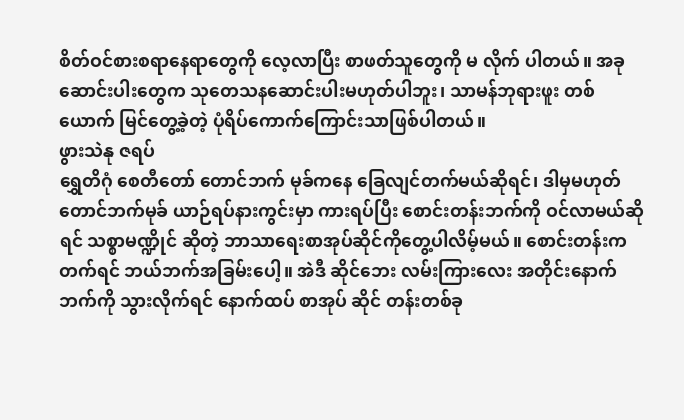စိတ်ဝင်စားစရာနေရာတွေကို လေ့လာပြီး စာဖတ်သူတွေကို မ လိုက် ပါတယ်။ အခုဆောင်းပါးတွေက သုတေသနဆောင်းပါးမဟုတ်ပါဘူး၊ သာမန်ဘုရားဖူး တစ် ယောက် မြင်တွေ့ခဲ့တဲ့ ပုံရိပ်ကောက်ကြောင်းသာဖြစ်ပါတယ်။
ဖွားသဲနု ဇရပ်
ရွှေတိဂုံ စေတီတော် တောင်ဘက် မုခ်ကနေ ခြေလျင်တက်မယ်ဆိုရင်၊ ဒါမှမဟုတ် တောင်ဘက်မုခ် ယာဉ်ရပ်နားကွင်းမှာ ကားရပ်ပြီး စောင်းတန်းဘက်ကို ဝင်လာမယ်ဆိုရင် သစ္စာမဏ္ဍိုင် ဆိုတဲ့ ဘာသာရေးစာအုပ်ဆိုင်ကိုတွေ့ပါလိမ့်မယ်။ စောင်းတန်းကတက်ရင် ဘယ်ဘက်အခြမ်းပေါ့။ အဲဒီ ဆိုင်ဘေး လမ်းကြားလေး အတိုင်းနောက်ဘက်ကို သွားလိုက်ရင် နောက်ထပ် စာအုပ် ဆိုင် တန်းတစ်ခု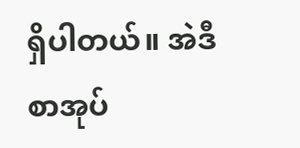ရှိပါတယ်။ အဲဒီ စာအုပ်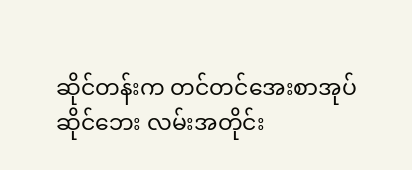ဆိုင်တန်းက တင်တင်အေးစာအုပ်ဆိုင်ဘေး လမ်းအတိုင်း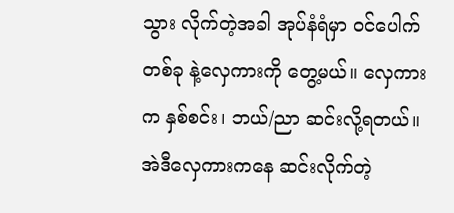သွား လိုက်တဲ့အခါ အုပ်နံရံမှာ ဝင်ပေါက် တစ်ခု နဲ့လှေကားကို တွေ့မယ်။ လှေကားက နှစ်စင်း၊ ဘယ်/ညာ ဆင်းလို့ရတယ်။
အဲဒီလှေကားကနေ ဆင်းလိုက်တဲ့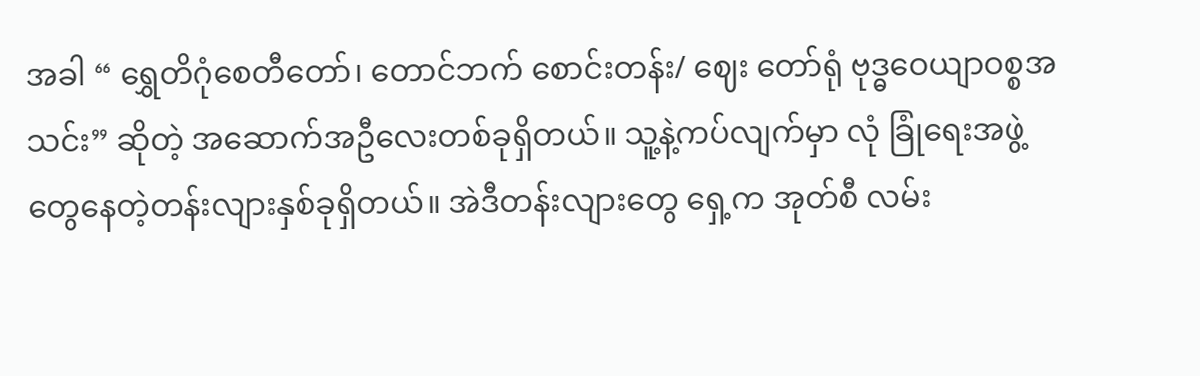အခါ “ ရွှေတိဂုံစေတီတော်၊ တောင်ဘက် စောင်းတန်း/ ဈေး တော်ရုံ ဗုဒ္ဓဝေယျာဝစ္စအသင်း” ဆိုတဲ့ အဆောက်အဦလေးတစ်ခုရှိတယ်။ သူ့နဲ့ကပ်လျက်မှာ လုံ ခြုံရေးအဖွဲ့တွေနေတဲ့တန်းလျားနှစ်ခုရှိတယ်။ အဲဒီတန်းလျားတွေ ရှေ့က အုတ်စီ လမ်း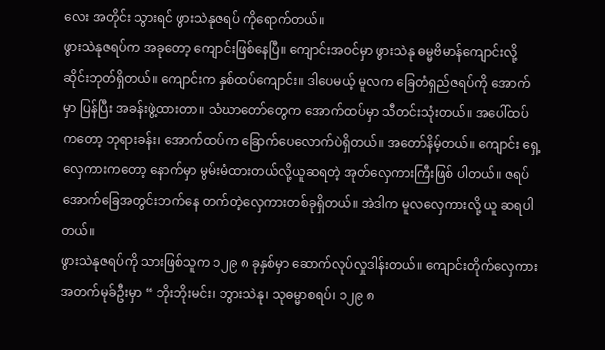လေး အတိုင်း သွားရင် ဖွားသဲနုဇရပ် ကိုရောက်တယ်။
ဖွားသဲနုဇရပ်က အခုတော့ ကျောင်းဖြစ်နေပြီ။ ကျောင်းအဝင်မှာ ဖွားသဲနု ဓမ္မဗိမာန်ကျောင်းလို့ ဆိုင်းဘုတ်ရှိတယ်။ ကျောင်းက နှစ်ထပ်ကျောင်း။ ဒါပေမယ့် မူလက ခြေတံရှည်ဇရပ်ကို အောက်မှာ ပြန်ပြီး အခန်းဖွဲ့ထားတာ။ သံဃာတော်တွေက အောက်ထပ်မှာ သီတင်းသုံးတယ်။ အပေါ်ထပ် ကတော့ ဘုရားခန်း၊ အောက်ထပ်က ခြောက်ပေလောက်ပဲရှိတယ်။ အတော်နိမ့်တယ်။ ကျောင်း ရှေ့ လှေကားကတော့ နောက်မှာ မွမ်းမံထားတယ်လို့ယူဆရတဲ့ အုတ်လှေကားကြီးဖြစ် ပါတယ်။ ဇရပ်အောက်ခြေအတွင်းဘက်နေ တက်တဲ့လှေကားတစ်ခုရှိတယ်။ အဲဒါက မူလလှေကားလို့ ယူ ဆရပါတယ်။
ဖွားသဲနုဇရပ်ကို သားဖြစ်သူက ၁၂၉ ၈ ခုနှစ်မှာ ဆောက်လုပ်လှုဒါန်းတယ်။ ကျောင်းတိုက်လှေကား အတက်မုခ်ဦးမှာ “ ဘိုးဘိုးမင်း၊ ဘွားသဲနု၊ သုဓမ္မာစရပ်၊ ၁၂၉ ၈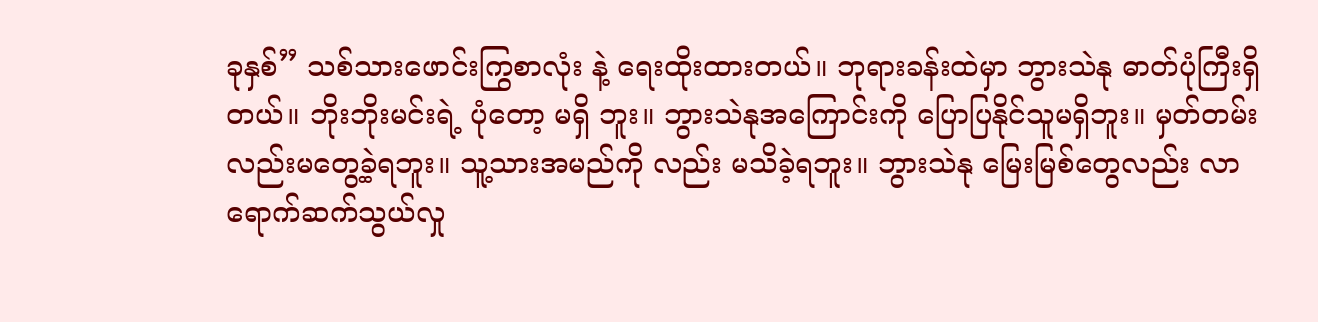ခုနှစ်” သစ်သားဖောင်းကြွစာလုံး နဲ့ ရေးထိုးထားတယ်။ ဘုရားခန်းထဲမှာ ဘွားသဲနု ဓာတ်ပုံကြီးရှိတယ်။ ဘိုးဘိုးမင်းရဲ့ ပုံတော့ မရှိ ဘူး။ ဘွားသဲနုအကြောင်းကို ပြောပြနိုင်သူမရှိဘူး။ မှတ်တမ်းလည်းမတွေ့ခဲ့ရဘူး။ သူ့သားအမည်ကို လည်း မသိခဲ့ရဘူး။ ဘွားသဲနု မြေးမြစ်တွေလည်း လာရောက်ဆက်သွယ်လှု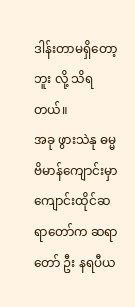ဒါန်းတာမရှိတော့ဘူး လို့ သိရတယ်။
အခု ဖွားသဲနု ဓမ္မဗိမာန်ကျောင်းမှာ ကျောင်းထိုင်ဆရာတော်က ဆရာတော် ဦး နရပီယ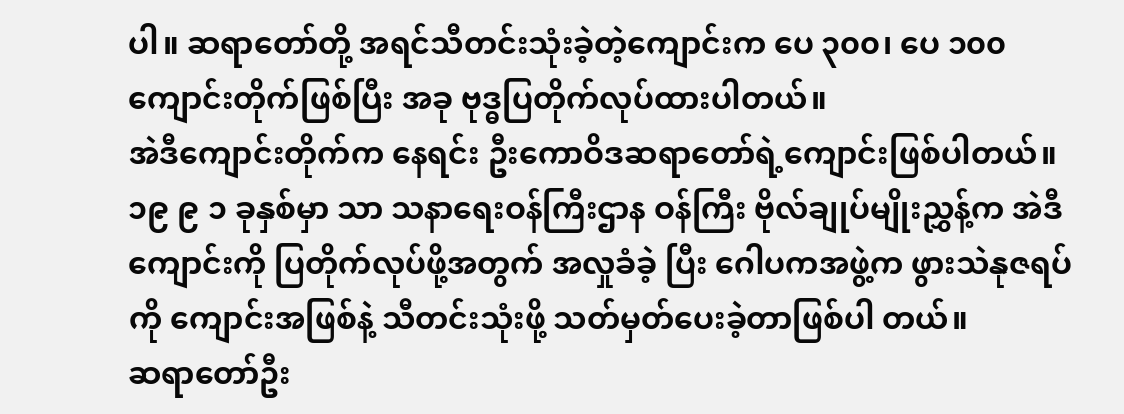ပါ။ ဆရာတော်တို့ အရင်သီတင်းသုံးခဲ့တဲ့ကျောင်းက ပေ ၃၀၀၊ ပေ ၁၀၀ ကျောင်းတိုက်ဖြစ်ပြီး အခု ဗုဒ္ဓပြတိုက်လုပ်ထားပါတယ်။
အဲဒီကျောင်းတိုက်က နေရင်း ဦးကောဝိဒဆရာတော်ရဲ့ကျောင်းဖြစ်ပါတယ်။ ၁၉ ၉ ၁ ခုနှစ်မှာ သာ သနာရေးဝန်ကြီးဌာန ဝန်ကြီး ဗိုလ်ချုပ်မျိုးညွှန့်က အဲဒီကျောင်းကို ပြတိုက်လုပ်ဖို့အတွက် အလှုခံခဲ့ ပြီး ဂေါပကအဖွဲ့က ဖွားသဲနုဇရပ်ကို ကျောင်းအဖြစ်နဲ့ သီတင်းသုံးဖို့ သတ်မှတ်ပေးခဲ့တာဖြစ်ပါ တယ်။
ဆရာတော်ဦး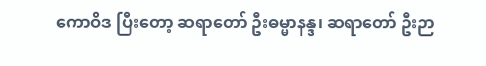ကောဝိဒ ပြီးတော့ ဆရာတော် ဦးဓမ္မာနန္ဒ၊ ဆရာတော် ဦးဉာ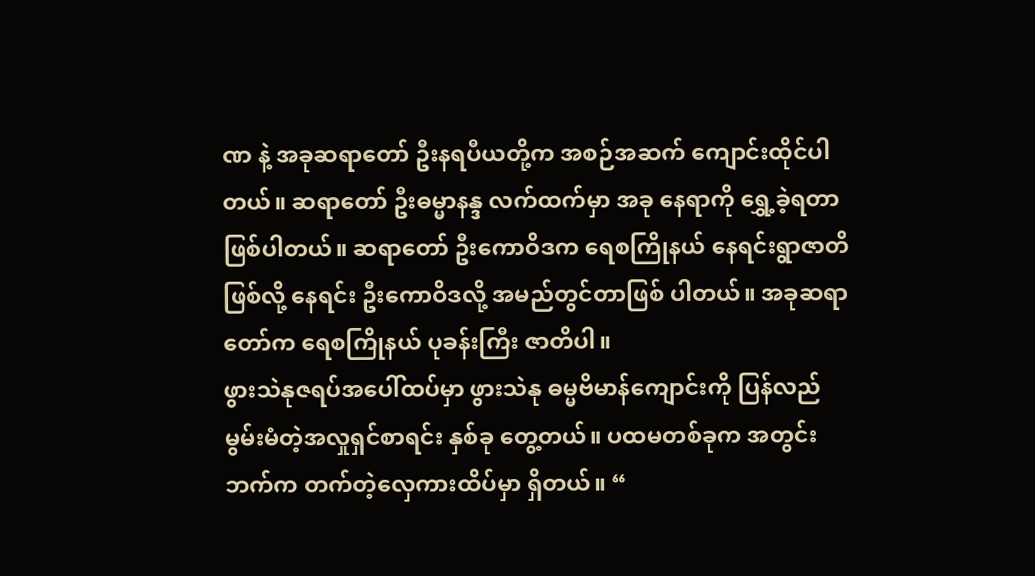ဏ နဲ့ အခုဆရာတော် ဦးနရပီယတို့က အစဉ်အဆက် ကျောင်းထိုင်ပါတယ်။ ဆရာတော် ဦးဓမ္မာနန္ဒ လက်ထက်မှာ အခု နေရာကို ရွှေ့ခဲ့ရတာဖြစ်ပါတယ်။ ဆရာတော် ဦးကောဝိဒက ရေစကြိုနယ် နေရင်းရွာဇာတိဖြစ်လို့ နေရင်း ဦးကောဝိဒလို့ အမည်တွင်တာဖြစ် ပါတယ်။ အခုဆရာတော်က ရေစကြိုနယ် ပုခန်းကြီး ဇာတိပါ။
ဖွားသဲနုဇရပ်အပေါ်ထပ်မှာ ဖွားသဲနု ဓမ္မဗိမာန်ကျောင်းကို ပြန်လည်မွမ်းမံတဲ့အလှုရှင်စာရင်း နှစ်ခု တွေ့တယ်။ ပထမတစ်ခုက အတွင်းဘက်က တက်တဲ့လှေကားထိပ်မှာ ရှိတယ်။ “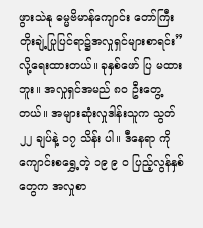ဖွားသဲနု ဓမ္မဗိမာန်ကျောင်း တော်ကြီး တိုးချဲ့ပြုပြင်ရာ၌အလှုရှင်များစာရင်း” လို့ရေးထားတယ်။ ခုနှစ်ဖော် ပြ မထားဘူး။ အလှုရှင်အမည် ၈၀ ဦးတွေ့တယ်။ အများဆုံးလှုဒါန်းသူက သွတ် ၂၂ ချပ်နဲ့ ၁၇ သိန်း ပါ။ ဒီနေရာ ကို ကျောင်းစရွှေ့တဲ့ ၁၉ ၉ ၀ ပြည့်လွန်နှစ်တွေက အလှုစာ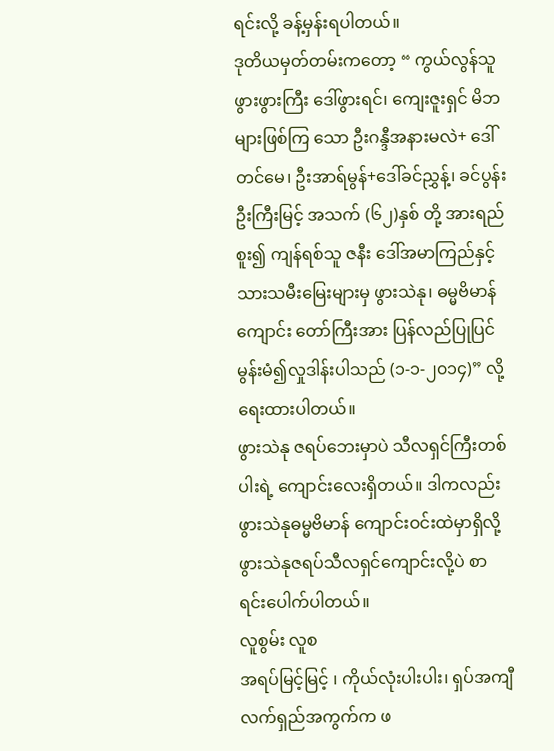ရင်းလို့ ခန့်မှန်းရပါတယ်။
ဒုတိယမှတ်တမ်းကတော့ “ ကွယ်လွန်သူ ဖွားဖွားကြီး ဒေါ်ဖွားရင်၊ ကျေးဇူးရှင် မိဘများဖြစ်ကြ သော ဦးဂန္ဒီအနားမလဲ+ ဒေါ်တင်မေ၊ ဦးအာရ်မွန်+ဒေါ်ခင်ညွှန့်၊ ခင်ပွန်း ဦးကြီးမြင့် အသက် (၆၂)နှစ် တို့ အားရည်စူး၍ ကျန်ရစ်သူ ဇနီး ဒေါ်အမာကြည်နှင့် သားသမီးမြေးများမှ ဖွားသဲနု၊ ဓမ္မဗိမာန် ကျောင်း တော်ကြီးအား ပြန်လည်ပြုပြင် မွန်းမံ၍လှုဒါန်းပါသည် (၁-၁-၂၀၁၄)” လို့ ရေးထားပါတယ်။
ဖွားသဲနု ဇရပ်ဘေးမှာပဲ သီလရှင်ကြီးတစ်ပါးရဲ့ ကျောင်းလေးရှိတယ်။ ဒါကလည်း ဖွားသဲနုဓမ္မဗိမာန် ကျောင်းဝင်းထဲမှာရှိလို့ ဖွားသဲနုဇရပ်သီလရှင်ကျောင်းလို့ပဲ စာရင်းပေါက်ပါတယ်။
လူစွမ်း လူစ
အရပ်မြင့်မြင့် ၊ ကိုယ်လုံးပါးပါး၊ ရှပ်အကျီ လက်ရှည်အကွက်က ဖ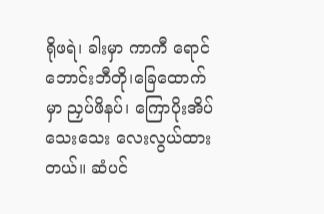ရိုဖရဲ၊ ခါးမှာ ကာကီ ရောင် ဘောင်းဘီတို၊ခြေထောက်မှာ ညှပ်ဖိနပ်၊ ကြောပိုးအိပ် သေးသေး လေးလွယ်ထားတယ်။ ဆံပင်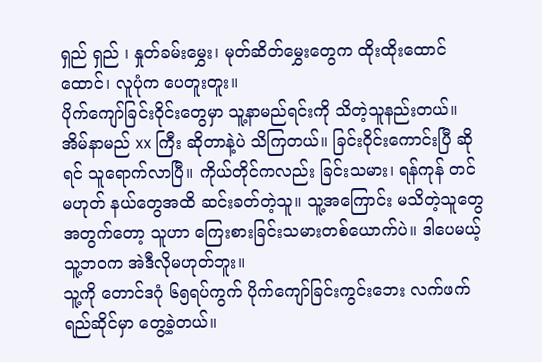ရှည် ရှည် ၊ နှုတ်ခမ်းမွှေး၊ မုတ်ဆိတ်မွှေးတွေက ထိုးထိုးထောင်ထောင်၊ လူပုံက ပေတူးတူး။
ပိုက်ကျော်ခြင်းဝိုင်းတွေမှာ သူ့နာမည်ရင်းကို သိတဲ့သူနည်းတယ်။ အိမ်နာမည် xx ကြီး ဆိုတာနဲ့ပဲ သိကြတယ်။ ခြင်းဝိုင်းကောင်းပြီ ဆိုရင် သူရောက်လာပြီ။ ကိုယ်တိုင်ကလည်း ခြင်းသမား၊ ရန်ကုန် တင်မဟုတ် နယ်တွေအထိ ဆင်းခတ်တဲ့သူ။ သူ့အကြောင်း မသိတဲ့သူတွေအတွက်တော့ သူဟာ ကြေးစားခြင်းသမားတစ်ယောက်ပဲ။ ဒါပေမယ့် သူ့ဘဝက အဲဒီလိုမဟုတ်ဘူး။
သူ့ကို တောင်ဒဂုံ ၆၅ရပ်ကွက် ပိုက်ကျော်ခြင်းကွင်းဘေး လက်ဖက်ရည်ဆိုင်မှာ တွေ့ခဲ့တယ်။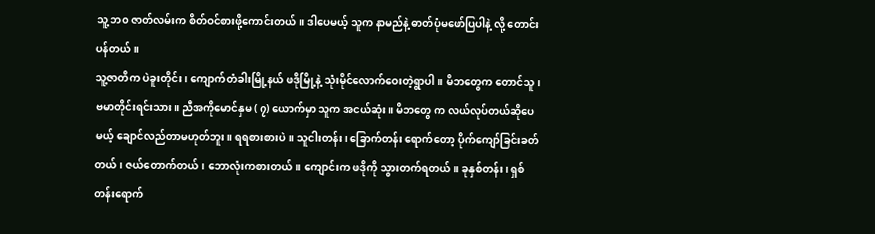သူ့ ဘ၀ ဇာတ်လမ်းက စိတ်ဝင်စားဖို့ကောင်းတယ်။ ဒါပေမယ့် သူက နာမည်နဲ့ ဓာတ်ပုံမဖော်ပြပါနဲ့ လို့ တောင်းပန်တယ်။
သူ့ဇာတိက ပဲခူးတိုင်း၊ ကျောက်တံခါးမြို့နယ် ဖဒိုမြို့နဲ့ သုံးမိုင်လောက်ဝေးတဲ့ရွာပါ။ မိဘတွေက တောင်သူ၊ ဗမာတိုင်းရင်းသား။ ညီအကိုမောင်နှမ ( ၇) ယောက်မှာ သူက အငယ်ဆုံး။ မိဘတွေ က လယ်လုပ်တယ်ဆိုပေမယ့် ချောင်လည်တာမဟုတ်ဘူး။ ရရစားစားပဲ။ သူငါးတန်း၊ ခြောက်တန်း ရောက်တော့ ပိုက်ကျော်ခြင်းခတ်တယ်၊ ဇယ်တောက်တယ်၊ ဘောလုံးကစားတယ်။ ကျောင်းက ဖဒိုကို သွားတက်ရတယ်။ ခုနှစ်တန်း၊ ရှစ် တန်းရောက်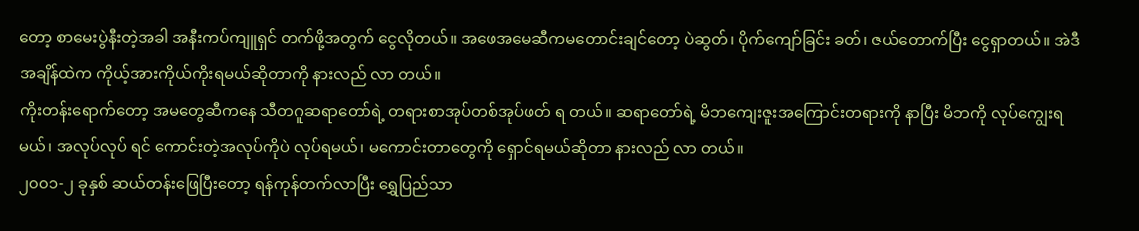တော့ စာမေးပွဲနီးတဲ့အခါ အနီးကပ်ကျူရှင် တက်ဖို့အတွက် ငွေလိုတယ်။ အဖေအမေဆီကမတောင်းချင်တော့ ပဲဆွတ်၊ ပိုက်ကျော်ခြင်း ခတ်၊ ဇယ်တောက်ပြီး ငွေရှာတယ်။ အဲဒီအချိန်ထဲက ကိုယ့်အားကိုယ်ကိုးရမယ်ဆိုတာကို နားလည် လာ တယ်။
ကိုးတန်းရောက်တော့ အမတွေဆီကနေ သီတဂူဆရာတော်ရဲ့ တရားစာအုပ်တစ်အုပ်ဖတ် ရ တယ်။ ဆရာတော်ရဲ့ မိဘကျေးဇူးအကြောင်းတရားကို နာပြီး မိဘကို လုပ်ကျွေးရမယ်၊ အလုပ်လုပ် ရင် ကောင်းတဲ့အလုပ်ကိုပဲ လုပ်ရမယ်၊ မကောင်းတာတွေကို ရှောင်ရမယ်ဆိုတာ နားလည် လာ တယ်။
၂၀၀၁-၂ ခုနှစ် ဆယ်တန်းဖြေပြီးတော့ ရန်ကုန်တက်လာပြီး ရွှေပြည်သာ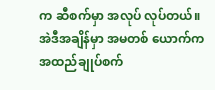က ဆီစက်မှာ အလုပ် လုပ်တယ်။ အဲဒီအချိန်မှာ အမတစ် ယောက်က အထည်ချုပ်စက်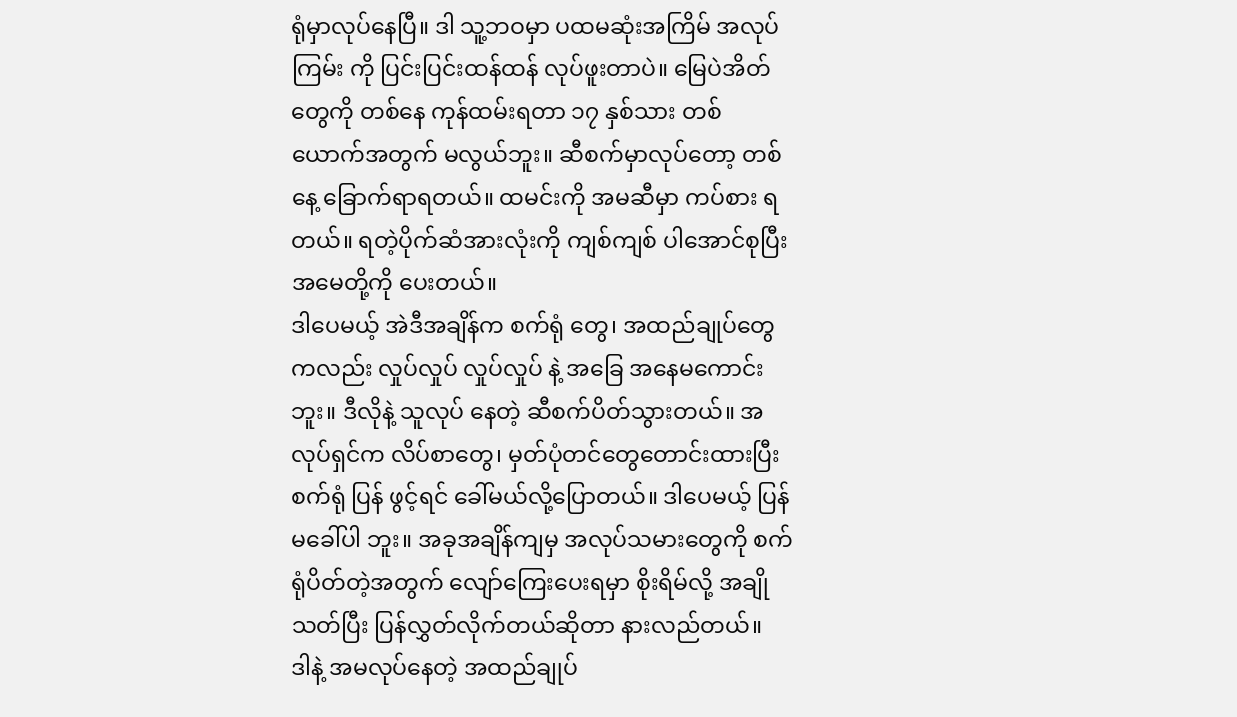ရုံမှာလုပ်နေပြီ။ ဒါ သူ့ဘဝမှာ ပထမဆုံးအကြိမ် အလုပ်ကြမ်း ကို ပြင်းပြင်းထန်ထန် လုပ်ဖူးတာပဲ။ မြေပဲအိတ်တွေကို တစ်နေ ကုန်ထမ်းရတာ ၁၇ နှစ်သား တစ် ယောက်အတွက် မလွယ်ဘူး။ ဆီစက်မှာလုပ်တော့ တစ်နေ့ ခြောက်ရာရတယ်။ ထမင်းကို အမဆီမှာ ကပ်စား ရတယ်။ ရတဲ့ပိုက်ဆံအားလုံးကို ကျစ်ကျစ် ပါအောင်စုပြီး အမေတို့ကို ပေးတယ်။
ဒါပေမယ့် အဲဒီအချိန်က စက်ရုံ တွေ၊ အထည်ချုပ်တွေကလည်း လှုပ်လှုပ် လှုပ်လှုပ် နဲ့ အခြေ အနေမကောင်းဘူး။ ဒီလိုနဲ့ သူလုပ် နေတဲ့ ဆီစက်ပိတ်သွားတယ်။ အလုပ်ရှင်က လိပ်စာတွေ၊ မှတ်ပုံတင်တွေတောင်းထားပြီး စက်ရုံ ပြန် ဖွင့်ရင် ခေါ်မယ်လို့ပြောတယ်။ ဒါပေမယ့် ပြန် မခေါ်ပါ ဘူး။ အခုအချိန်ကျမှ အလုပ်သမားတွေကို စက်ရုံပိတ်တဲ့အတွက် လျော်ကြေးပေးရမှာ စိုးရိမ်လို့ အချိုသတ်ပြီး ပြန်လွှတ်လိုက်တယ်ဆိုတာ နားလည်တယ်။
ဒါနဲ့ အမလုပ်နေတဲ့ အထည်ချုပ်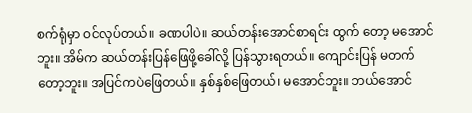စက်ရုံမှာ ဝင်လုပ်တယ်။ ခဏပါပဲ။ ဆယ်တန်းအောင်စာရင်း ထွက် တော့ မအောင်ဘူး။ အိမ်က ဆယ်တန်းပြန်ဖြေဖို့ခေါ်လို့ ပြန်သွားရတယ်။ ကျောင်းပြန် မတက်တော့ဘူး။ အပြင်ကပဲဖြေတယ်။ နှစ်နှစ်ဖြေတယ်၊ မအောင်ဘူး။ ဘယ်အောင်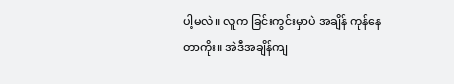ပါ့မလဲ။ လူက ခြင်းကွင်းမှာပဲ အချိန် ကုန်နေတာကိုး။ အဲဒီအချိန်ကျ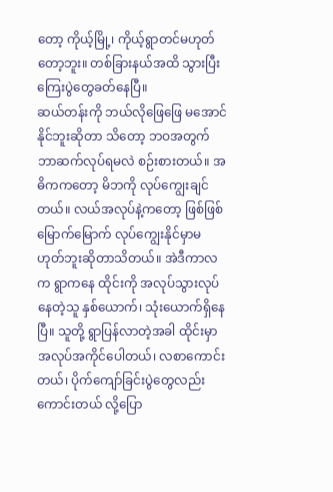တော့ ကိုယ့်မြို့၊ ကိုယ့်ရွာတင်မဟုတ်တော့ဘူး။ တစ်ခြားနယ်အထိ သွားပြီး ကြေးပွဲတွေခတ်နေပြီ။
ဆယ်တန်းကို ဘယ်လိုဖြေဖြေ မအောင်နိုင်ဘူးဆိုတာ သိတော့ ဘဝအတွက် ဘာဆက်လုပ်ရမလဲ စဉ်းစားတယ်။ အဓိကကတော့ မိဘကို လုပ်ကျွေးချင်တယ်။ လယ်အလုပ်နဲ့ကတော့ ဖြစ်ဖြစ် မြောက်မြောက် လုပ်ကျွေးနိုင်မှာမဟုတ်ဘူးဆိုတာသိတယ်။ အဲဒီကာလက ရွာကနေ ထိုင်းကို အလုပ်သွားလုပ်နေတဲ့သူ နှစ်ယောက်၊ သုံးယောက်ရှိနေပြီ။ သူတို့ ရွာပြန်လာတဲ့အခါ ထိုင်းမှာ အလုပ်အကိုင်ပေါတယ်၊ လစာကောင်းတယ်၊ ပိုက်ကျော်ခြင်းပွဲတွေလည်းကောင်းတယ် လို့ပြော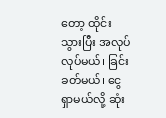တော့ ထိုင်းသွားပြီး အလုပ်လုပ်မယ်၊ ခြင်းခတ်မယ်၊ ငွေရှာမယ်လို့ ဆုံး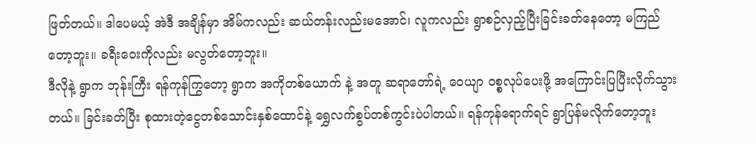ဖြတ်တယ်။ ဒါပေမယ့် အဲဒီ အချိန်မှာ အိမ်ကလည်း ဆယ်တန်းလည်းမအောင်၊ လူကလည်း ရွာစဉ်လှည့်ပြီးခြင်းခတ်နေတော့ မကြည်တော့ဘူး။ ခရီးဝေးကိုလည်း မလွတ်တော့ဘူး။
ဒီလိုနဲ့ ရွာက ဘုန်းကြီး ရန်ကုန်ကြွတော့ ရွာက အကိုတစ်ယောက် နဲ့ အတူ ဆရာတော်ရဲ့ ဝေယျာ ဝစ္စလုပ်ပေးဖို့ အကြောင်းပြပြီးလိုက်သွားတယ်။ ခြင်းခတ်ပြီး စုထားတဲ့ငွေတစ်သောင်းနှစ်ထောင်နဲ့ ရွှေလက်စွပ်တစ်ကွင်းပဲပါတယ်။ ရန်ကုန်ရောက်ရင် ရွာပြန်မလိုက်တော့ဘူး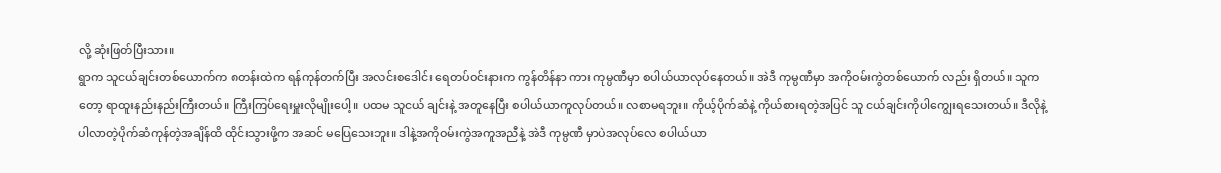လို့ ဆုံးဖြတ်ပြီးသား။
ရွာက သူငယ်ချင်းတစ်ယောက်က ၈တန်းထဲက ရန်ကုန်တက်ပြီး အလင်းစဒေါင်း ရေတပ်ဝင်းနားက ကွန်တိန်နာ ကား ကုမ္ပဏီမှာ စပါယ်ယာလုပ်နေတယ်။ အဲဒီ ကုမ္ပဏီမှာ အကိုဝမ်းကွဲတစ်ယောက် လည်း ရှိတယ်။ သူကတော့ ရာထူးနည်းနည်းကြီးတယ်။ ကြီးကြပ်ရေးမှူးလိုမျိုးပေါ့။ ပထမ သူငယ် ချင်းနဲ့ အတူနေပြီး စပါယ်ယာကူလုပ်တယ်။ လစာမရဘူး။ ကိုယ့်ပိုက်ဆံနဲ့ ကိုယ်စားရတဲ့အပြင် သူ ငယ်ချင်းကိုပါကျွေးရသေးတယ်။ ဒီလိုနဲ့ ပါလာတဲ့ပိုက်ဆံကုန်တဲ့အချိန်ထိ ထိုင်းသွားဖို့က အဆင် မပြေသေးဘူး။ ဒါနဲ့အကိုဝမ်းကွဲအကူအညီနဲ့ အဲဒီ ကုမ္ပဏီ မှာပဲအလုပ်လေ စပါယ်ယာ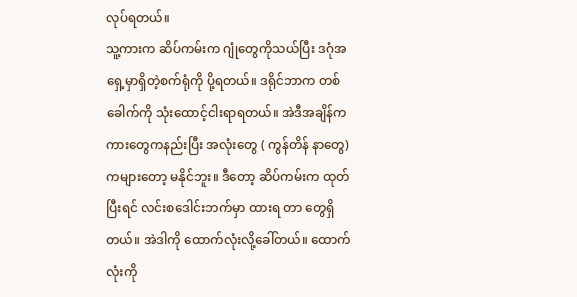လုပ်ရတယ်။
သူ့ကားက ဆိပ်ကမ်းက ဂျုံတွေကိုသယ်ပြီး ဒဂုံအရှေ့မှာရှိတဲ့စက်ရုံကို ပို့ရတယ်။ ဒရိုင်ဘာက တစ် ခေါက်ကို သုံးထောင့်ငါးရာရတယ်။ အဲဒီအချိန်က ကားတွေကနည်းပြီး အလုံးတွေ ( ကွန်တိန် နာတွေ) ကများတော့ မနိုင်ဘူး။ ဒီတော့ ဆိပ်ကမ်းက ထုတ်ပြီးရင် လင်းစဒေါင်းဘက်မှာ ထားရ တာ တွေရှိတယ်။ အဲဒါကို ထောက်လုံးလို့ခေါ်တယ်။ ထောက်လုံးကို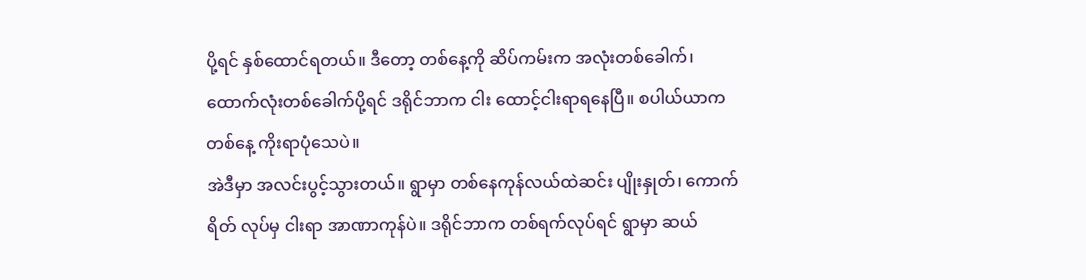ပို့ရင် နှစ်ထောင်ရတယ်။ ဒီတော့ တစ်နေ့ကို ဆိပ်ကမ်းက အလုံးတစ်ခေါက်၊ ထောက်လုံးတစ်ခေါက်ပို့ရင် ဒရိုင်ဘာက ငါး ထောင့်ငါးရာရနေပြီ။ စပါယ်ယာက တစ်နေ့ ကိုးရာပုံသေပဲ။
အဲဒီမှာ အလင်းပွင့်သွားတယ်။ ရွာမှာ တစ်နေကုန်လယ်ထဲဆင်း ပျိုးနှုတ်၊ ကောက်ရိတ် လုပ်မှ ငါးရာ အာဏာကုန်ပဲ။ ဒရိုင်ဘာက တစ်ရက်လုပ်ရင် ရွာမှာ ဆယ်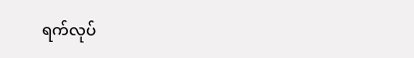ရက်လုပ်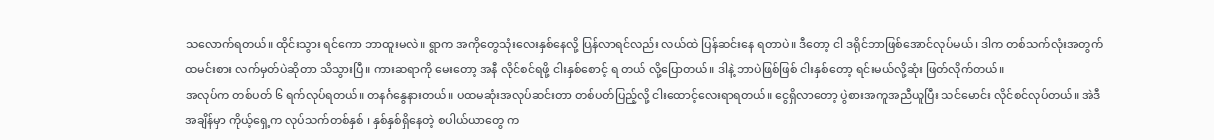သလောက်ရတယ်။ ထိုင်းသွား ရင်ကော ဘာထူးမလဲ။ ရွာက အကိုတွေသုံးလေးနှစ်နေလို့ ပြန်လာရင်လည်း လယ်ထဲ ပြန်ဆင်းနေ ရတာပဲ။ ဒီတော့ ငါ ဒရိုင်ဘာဖြစ်အောင်လုပ်မယ်၊ ဒါက တစ်သက်လုံးအတွက် ထမင်းစား လက်မှတ်ပဲဆိုတာ သိသွားပြီ။ ကားဆရာကို မေးတော့ အနီ လိုင်စင်ရဖို့ ငါးနှစ်စောင့် ရ တယ် လို့ပြောတယ်။ ဒါနဲ့ ဘာပဲဖြစ်ဖြစ် ငါးနှစ်တော့ ရင်းမယ်လို့ဆုံး ဖြတ်လိုက်တယ်။
အလုပ်က တစ်ပတ် ၆ ရက်လုပ်ရတယ်။ တနင်္ဂနွေနားတယ်။ ပထမဆုံးအလုပ်ဆင်းတာ တစ်ပတ်ပြည့်လို့ ငါးထောင့်လေးရာရတယ်။ ငွေရှိလာတော့ ပွဲစားအကူအညီယူပြီး သင်မောင်း လိုင်စင်လုပ်တယ်။ အဲဒီအချိန်မှာ ကိုယ့်ရှေ့က လုပ်သက်တစ်နှစ် ၊ နှစ်နှစ်ရှိနေတဲ့ စပါယ်ယာတွေ က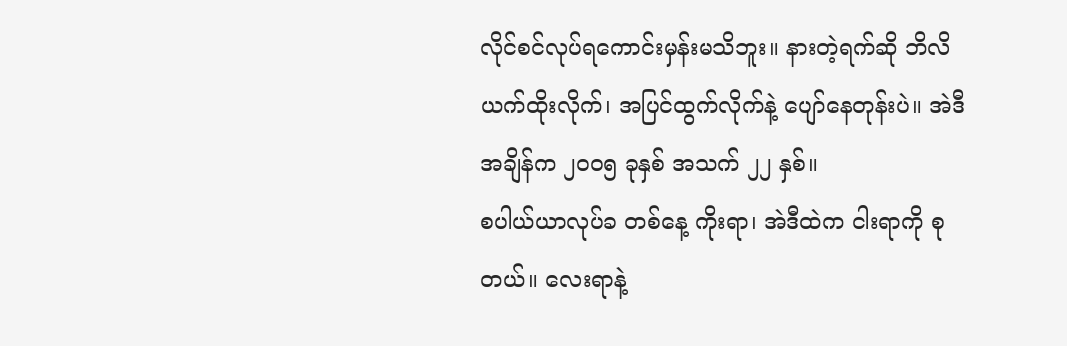လိုင်စင်လုပ်ရကောင်းမှန်းမသိဘူး။ နားတဲ့ရက်ဆို ဘိလိယက်ထိုးလိုက်၊ အပြင်ထွက်လိုက်နဲ့ ပျော်နေတုန်းပဲ။ အဲဒီအချိန်က ၂၀၀၅ ခုနှစ် အသက် ၂၂ နှစ်။
စပါယ်ယာလုပ်ခ တစ်နေ့ ကိုးရာ၊ အဲဒီထဲက ငါးရာကို စုတယ်။ လေးရာနဲ့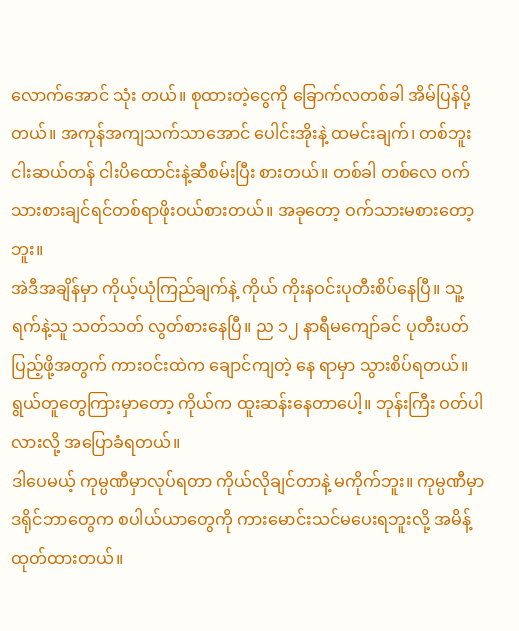လောက်အောင် သုံး တယ်။ စုထားတဲ့ငွေကို ခြောက်လတစ်ခါ အိမ်ပြန်ပို့တယ်။ အကုန်အကျသက်သာအောင် ပေါင်းအိုးနဲ့ ထမင်းချက်၊ တစ်ဘူး ငါးဆယ်တန် ငါးပိထောင်းနဲ့ဆီစမ်းပြီး စားတယ်။ တစ်ခါ တစ်လေ ဝက်သားစားချင်ရင်တစ်ရာဖိုးဝယ်စားတယ်။ အခုတော့ ဝက်သားမစားတော့ဘူး။
အဲဒီအချိန်မှာ ကိုယ့်ယုံကြည်ချက်နဲ့ ကိုယ် ကိုးနဝင်းပုတီးစိပ်နေပြီ။ သူ့ရက်နဲ့သူ သတ်သတ် လွတ်စားနေပြီ။ ည ၁၂ နာရီမကျော်ခင် ပုတီးပတ်ပြည့်ဖို့အတွက် ကားဝင်းထဲက ချောင်ကျတဲ့ နေ ရာမှာ သွားစိပ်ရတယ်။ ရွယ်တူတွေကြားမှာတော့ ကိုယ်က ထူးဆန်းနေတာပေါ့။ ဘုန်းကြီး ဝတ်ပါ လားလို့ အပြောခံရတယ်။
ဒါပေမယ့် ကုမ္ပဏီမှာလုပ်ရတာ ကိုယ်လိုချင်တာနဲ့ မကိုက်ဘူး။ ကုမ္ပဏီမှာ ဒရိုင်ဘာတွေက စပါယ်ယာတွေကို ကားမောင်းသင်မပေးရဘူးလို့ အမိန့်ထုတ်ထားတယ်။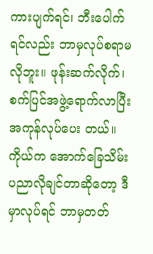ကားပျက်ရင်၊ ဘီးပေါက် ရင်လည်း ဘာမှလုပ်စရာမလိုဘူး။ ဖုန်းဆက်လိုက်၊ စက်ပြင်အဖွဲ့ရောက်လာပြီး အကုန်လုပ်ပေး တယ်။ ကိုယ်က အောက်ခြေသိမ်း ပညာလိုချင်တာဆိုတော့ ဒီမှာလုပ်ရင် ဘာမှတတ်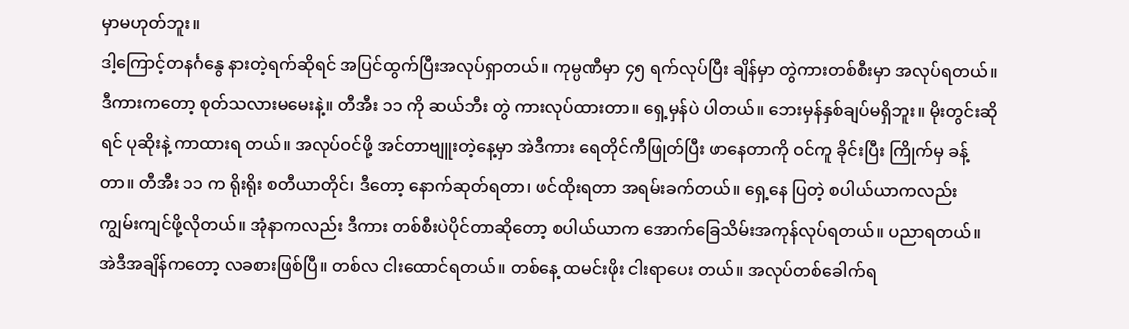မှာမဟုတ်ဘူး။
ဒါ့ကြောင့်တနင်္ဂနွေ နားတဲ့ရက်ဆိုရင် အပြင်ထွက်ပြီးအလုပ်ရှာတယ်။ ကုမ္ပဏီမှာ ၄၅ ရက်လုပ်ပြီး ချိန်မှာ တွဲကားတစ်စီးမှာ အလုပ်ရတယ်။ ဒီကားကတော့ စုတ်သလားမမေးနဲ့။ တီအီး ၁၁ ကို ဆယ်ဘီး တွဲ ကားလုပ်ထားတာ။ ရှေ့မှန်ပဲ ပါတယ်။ ဘေးမှန်နှစ်ချပ်မရှိဘူး။ မိုးတွင်းဆိုရင် ပုဆိုးနဲ့ ကာထားရ တယ်။ အလုပ်ဝင်ဖို့ အင်တာဗျူးတဲ့နေ့မှာ အဲဒီကား ရေတိုင်ကီဖြုတ်ပြီး ဖာနေတာကို ဝင်ကူ ခိုင်းပြီး ကြိုက်မှ ခန့်တာ။ တီအီး ၁၁ က ရိုးရိုး စတီယာတိုင်၊ ဒီတော့ နောက်ဆုတ်ရတာ၊ ဖင်ထိုးရတာ အရမ်းခက်တယ်။ ရှေ့နေ ပြတဲ့ စပါယ်ယာကလည်း ကျွမ်းကျင်ဖို့လိုတယ်။ အုံနာကလည်း ဒီကား တစ်စီးပဲပိုင်တာဆိုတော့ စပါယ်ယာက အောက်ခြေသိမ်းအကုန်လုပ်ရတယ်။ ပညာရတယ်။
အဲဒီအချိန်ကတော့ လခစားဖြစ်ပြီ။ တစ်လ ငါးထောင်ရတယ်။ တစ်နေ့ ထမင်းဖိုး ငါးရာပေး တယ်။ အလုပ်တစ်ခေါက်ရ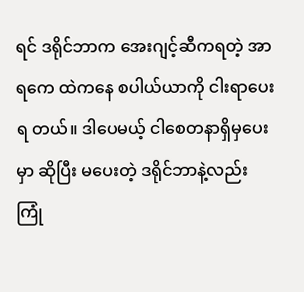ရင် ဒရိုင်ဘာက အေးဂျင့်ဆီကရတဲ့ အာရကေ ထဲကနေ စပါယ်ယာကို ငါးရာပေး ရ တယ်။ ဒါပေမယ့် ငါစေတနာရှိမှပေးမှာ ဆိုပြီး မပေးတဲ့ ဒရိုင်ဘာနဲ့လည်း ကြုံ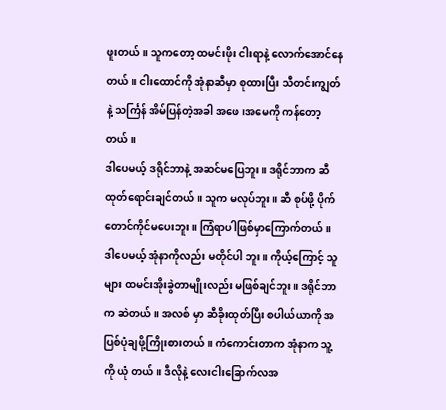ဖူးတယ်။ သူကတော့ ထမင်းဖိုး ငါးရာနဲ့ လောက်အောင်နေတယ်။ ငါးထောင်ကို အုံနာဆီမှာ စုထားပြီး သီတင်းကျွတ် နဲ့ သင်္ကြန် အိမ်ပြန်တဲ့အခါ အဖေ၊အမေကို ကန်တော့တယ်။
ဒါပေမယ့် ဒရိုင်ဘာနဲ့ အဆင်မပြေဘူး။ ဒရိုင်ဘာက ဆီထုတ်ရောင်းချင်တယ်။ သူက မလုပ်ဘူး။ ဆီ စုပ်ဖို့ ပိုက်တောင်ကိုင်မပေးဘူး။ ကြံရာပါဖြစ်မှာကြောက်တယ်။ ဒါပေမယ့် အုံနာကိုလည်း မတိုင်ပါ ဘူး။ ကိုယ့်ကြောင့် သူများ ထမင်းအိုးခွဲတာမျိုးလည်း မဖြစ်ချင်ဘူး။ ဒရိုင်ဘာက ဆဲတယ်။ အလစ် မှာ ဆီခိုးထုတ်ပြီး စပါယ်ယာကို အပြစ်ပုံချဖို့ကြိုးစားတယ်။ ကံကောင်းတာက အုံနာက သူ့ကို ယုံ တယ်။ ဒီလိုနဲ့ လေးငါးခြောက်လအ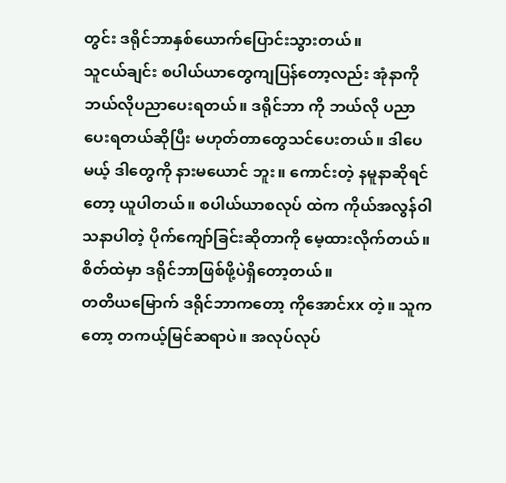တွင်း ဒရိုင်ဘာနှစ်ယောက်ပြောင်းသွားတယ်။
သူငယ်ချင်း စပါယ်ယာတွေကျပြန်တော့လည်း အုံနာကို ဘယ်လိုပညာပေးရတယ်။ ဒရိုင်ဘာ ကို ဘယ်လို ပညာပေးရတယ်ဆိုပြီး မဟုတ်တာတွေသင်ပေးတယ်။ ဒါပေမယ့် ဒါတွေကို နားမယောင် ဘူး။ ကောင်းတဲ့ နမူနာဆိုရင်တော့ ယူပါတယ်။ စပါယ်ယာစလုပ် ထဲက ကိုယ်အလွန်ဝါသနာပါတဲ့ ပိုက်ကျော်ခြင်းဆိုတာကို မေ့ထားလိုက်တယ်။ စိတ်ထဲမှာ ဒရိုင်ဘာဖြစ်ဖို့ပဲရှိတော့တယ်။
တတိယမြောက် ဒရိုင်ဘာကတော့ ကိုအောင်xx တဲ့။ သူကတော့ တကယ့်မြင်ဆရာပဲ။ အလုပ်လုပ်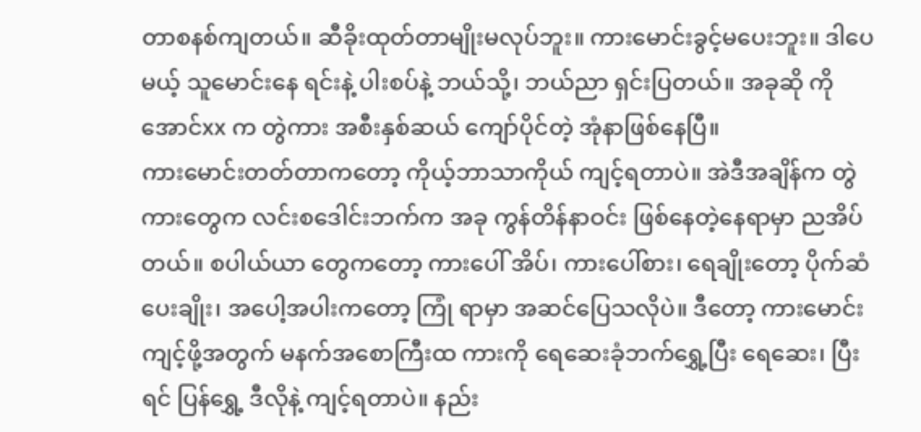တာစနစ်ကျတယ်။ ဆီခိုးထုတ်တာမျိုးမလုပ်ဘူး။ ကားမောင်းခွင့်မပေးဘူး။ ဒါပေမယ့် သူမောင်းနေ ရင်းနဲ့ ပါးစပ်နဲ့ ဘယ်သို့၊ ဘယ်ညာ ရှင်းပြတယ်။ အခုဆို ကိုအောင်xx က တွဲကား အစီးနှစ်ဆယ် ကျော်ပိုင်တဲ့ အုံနာဖြစ်နေပြီ။
ကားမောင်းတတ်တာကတော့ ကိုယ့်ဘာသာကိုယ် ကျင့်ရတာပဲ။ အဲဒီအချိန်က တွဲကားတွေက လင်းစဒေါင်းဘက်က အခု ကွန်တိန်နာဝင်း ဖြစ်နေတဲ့နေရာမှာ ညအိပ်တယ်။ စပါယ်ယာ တွေကတော့ ကားပေါ် အိပ်၊ ကားပေါ်စား၊ ရေချိုးတော့ ပိုက်ဆံပေးချိုး၊ အပေါ့အပါးကတော့ ကြုံ ရာမှာ အဆင်ပြေသလိုပဲ။ ဒီတော့ ကားမောင်းကျင့်ဖို့အတွက် မနက်အစောကြီးထ ကားကို ရေဆေးခုံဘက်ရွှေ့ပြီး ရေဆေး၊ ပြီးရင် ပြန်ရွှေ့ ဒီလိုနဲ့ ကျင့်ရတာပဲ။ နည်း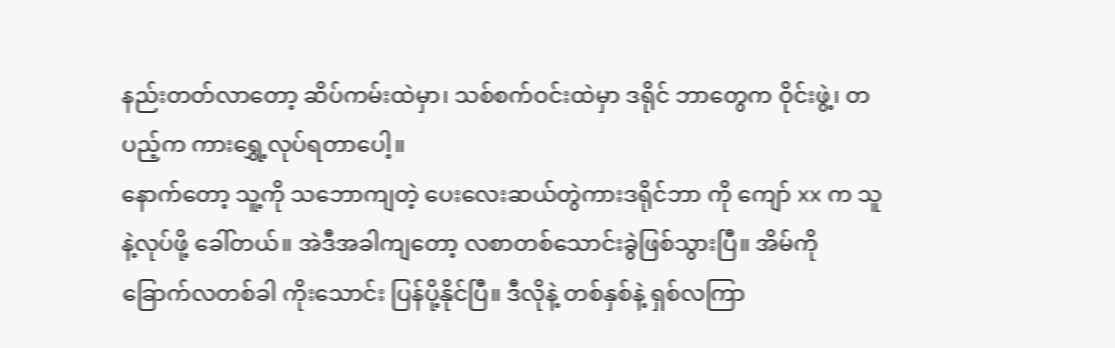နည်းတတ်လာတော့ ဆိပ်ကမ်းထဲမှာ၊ သစ်စက်ဝင်းထဲမှာ ဒရိုင် ဘာတွေက ဝိုင်းဖွဲ့၊ တပည့်က ကားရွှေ့လုပ်ရတာပေါ့။
နောက်တော့ သူ့ကို သဘောကျတဲ့ ပေးလေးဆယ်တွဲကားဒရိုင်ဘာ ကို ကျော် xx က သူနဲ့လုပ်ဖို့ ခေါ်တယ်။ အဲဒီအခါကျတော့ လစာတစ်သောင်းခွဲဖြစ်သွားပြီ။ အိမ်ကို ခြောက်လတစ်ခါ ကိုးသောင်း ပြန်ပို့နိုင်ပြီ။ ဒီလိုနဲ့ တစ်နှစ်နဲ့ ရှစ်လကြာ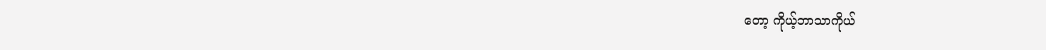တော့ ကိုယ့်ဘာသာကိုယ်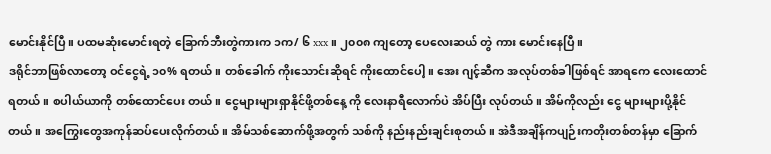မောင်းနိုင်ပြီ။ ပထမဆုံးမောင်းရတဲ့ ခြောက်ဘီးတွဲကားက ၁က/ ၆ xxx ။ ၂၀၀၈ ကျတော့ ပေလေးဆယ် တွဲ ကား မောင်းနေပြီ။
ဒရိုင်ဘာဖြစ်လာတော့ ဝင်ငွေရဲ့ ၁၀% ရတယ်။ တစ်ခေါက် ကိုးသောင်းဆိုရင် ကိုးထောင်ပေါ့။ အေး ဂျင့်ဆီက အလုပ်တစ်ခါဖြစ်ရင် အာရကေ လေးထောင်ရတယ်။ စပါယ်ယာကို တစ်ထောင်ပေး တယ်။ ငွေများများရှာနိုင်ဖို့တစ်နေ့ ကို လေးနာရီလောက်ပဲ အိပ်ပြီး လုပ်တယ်။ အိမ်ကိုလည်း ငွေ များများပို့နိုင်တယ်။ အကြွေးတွေအကုန်ဆပ်ပေးလိုက်တယ်။ အိမ်သစ်ဆောက်ဖို့အတွက် သစ်ကို နည်းနည်းချင်းစုတယ်။ အဲဒီအချိန်ကပျဉ်းကတိုးတစ်တန်မှာ ခြောက်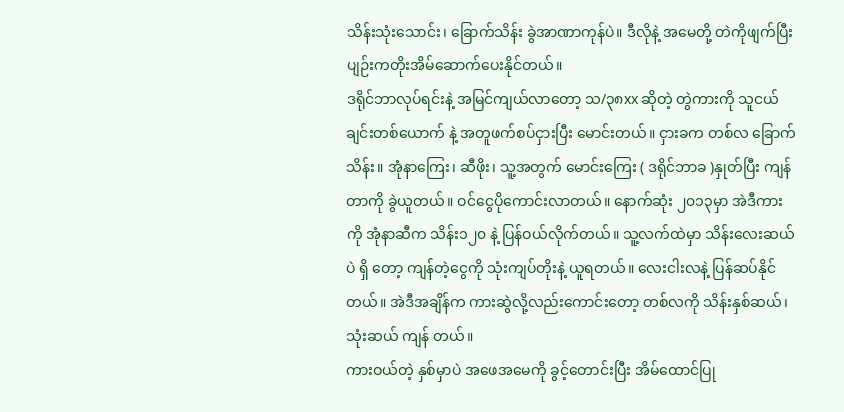သိန်းသုံးသောင်း၊ ခြောက်သိန်း ခွဲအာဏာကုန်ပဲ။ ဒီလိုနဲ့ အမေတို့ တဲကိုဖျက်ပြီး ပျဉ်းကတိုးအိမ်ဆောက်ပေးနိုင်တယ်။
ဒရိုင်ဘာလုပ်ရင်းနဲ့ အမြင်ကျယ်လာတော့ သ/၃၈xx ဆိုတဲ့ တွဲကားကို သူငယ်ချင်းတစ်ယောက် နဲ့ အတူဖက်စပ်ငှားပြီး မောင်းတယ်။ ငှားခက တစ်လ ခြောက်သိန်း။ အုံနာကြေး၊ ဆီဖိုး၊ သူ့အတွက် မောင်းကြေး ( ဒရိုင်ဘာခ )နှုတ်ပြီး ကျန်တာကို ခွဲယူတယ်။ ဝင်ငွေပိုကောင်းလာတယ်။ နောက်ဆုံး ၂၀၁၃မှာ အဲဒီကားကို အုံနာဆီက သိန်း၁၂၀ နဲ့ ပြန်ဝယ်လိုက်တယ်။ သူ့လက်ထဲမှာ သိန်းလေးဆယ်ပဲ ရှိ တော့ ကျန်တဲ့ငွေကို သုံးကျပ်တိုးနဲ့ ယူရတယ်။ လေးငါးလနဲ့ ပြန်ဆပ်နိုင် တယ်။ အဲဒီအချိန်က ကားဆွဲလို့လည်းကောင်းတော့ တစ်လကို သိန်းနှစ်ဆယ်၊ သုံးဆယ် ကျန် တယ်။
ကားဝယ်တဲ့ နှစ်မှာပဲ အဖေအမေကို ခွင့်တောင်းပြီး အိမ်ထောင်ပြု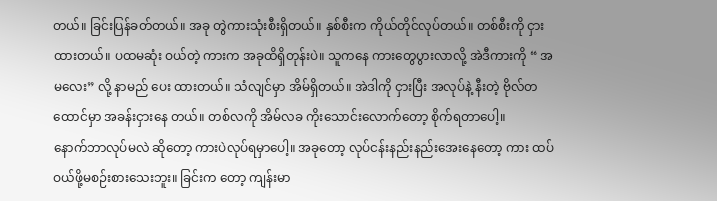တယ်။ ခြင်းပြန်ခတ်တယ်။ အခု တွဲကားသုံးစီးရှိတယ်။ နှစ်စီးက ကိုယ်တိုင်လုပ်တယ်။ တစ်စီးကို ငှားထားတယ်။ ပထမဆုံး ဝယ်တဲ့ ကားက အခုထိရှိတုန်းပဲ။ သူကနေ ကားတွေပွားလာလို့ အဲဒီကားကို “ အမလေး” လို့ နာမည် ပေး ထားတယ်။ သံလျင်မှာ အိမ်ရှိတယ်။ အဲဒါကို ငှားပြီး အလုပ်နဲ့ နီးတဲ့ ဗိုလ်တထောင်မှာ အခန်းငှားနေ တယ်။ တစ်လကို အိမ်လခ ကိုးသောင်းလောက်တော့ စိုက်ရတာပေါ့။
နောက်ဘာလုပ်မလဲ ဆိုတော့ ကားပဲလုပ်ရမှာပေါ့။ အခုတော့ လုပ်ငန်းနည်းနည်းအေးနေတော့ ကား ထပ်ဝယ်ဖို့မစဉ်းစားသေးဘူး။ ခြင်းက တော့ ကျန်းမာ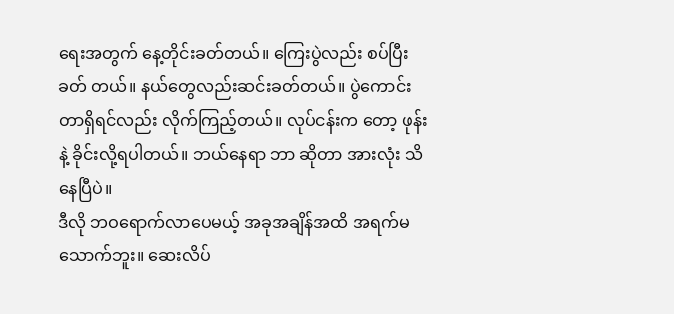ရေးအတွက် နေ့တိုင်းခတ်တယ်။ ကြေးပွဲလည်း စပ်ပြီးခတ် တယ်။ နယ်တွေလည်းဆင်းခတ်တယ်။ ပွဲကောင်းတာရှိရင်လည်း လိုက်ကြည့်တယ်။ လုပ်ငန်းက တော့ ဖုန်းနဲ့ ခိုင်းလို့ရပါတယ်။ ဘယ်နေရာ ဘာ ဆိုတာ အားလုံး သိနေပြီပဲ။
ဒီလို ဘဝရောက်လာပေမယ့် အခုအချိန်အထိ အရက်မသောက်ဘူး။ ဆေးလိပ်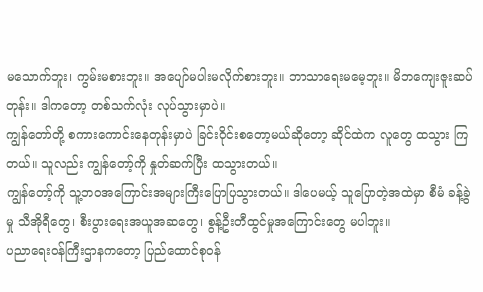မသောက်ဘူး၊ ကွမ်းမစားဘူး။ အပျော်မပါးမလိုက်စားဘူး။ ဘာသာရေးမမေ့ဘူး။ မိဘကျေးဇူးဆပ်တုန်း။ ဒါကတော့ တစ်သက်လုံး လုပ်သွားမှာပဲ။
ကျွန်တော်တို့ စကားကောင်းနေတုန်းမှာပဲ ခြင်းဝိုင်းစတော့မယ်ဆိုတော့ ဆိုင်ထဲက လူတွေ ထသွား ကြတယ်။ သူလည်း ကျွန်တော့်ကို နှုတ်ဆက်ပြီး ထသွားတယ်။
ကျွန်တော့်ကို သူ့ဘဝအကြောင်းအများကြီးပြောပြသွားတယ်။ ဒါပေမယ့် သူပြောတဲ့အထဲမှာ စီမံ ခန့်ခွဲမှု သီအိုရီတွေ၊ စီးပွားရေးအယူအဆတွေ၊ စွန့်ဦးတီထွင်မှုအကြောင်းတွေ မပါဘူး။
ပညာရေးဝန်ကြီးဌာနကတော့ ပြည်ထောင်စုဝန်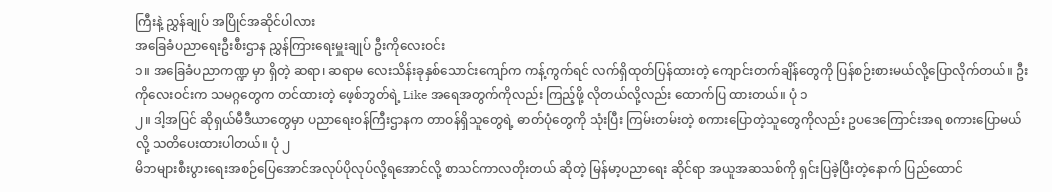ကြီးနဲ့ ညွှန်ချုပ် အပြိုင်အဆိုင်ပါလား
အခြေခံပညာရေးဦးစီးဌာန ညွှန်ကြားရေးမှူးချုပ် ဦးကိုလေးဝင်း
၁။ အခြေခံပညာကဏ္ဍ မှာ ရှိတဲ့ ဆရာ၊ ဆရာမ လေးသိန်းခုနှစ်သောင်းကျော်က ကန့်ကွက်ရင် လက်ရှိထုတ်ပြန်ထားတဲ့ ကျောင်းတက်ချိန်တွေကို ပြန်စဉ်းစားမယ်လို့ပြောလိုက်တယ်။ ဦးကိုလေးဝင်းက သမဂ္ဂတွေက တင်ထားတဲ့ ဖေ့စ်ဘွတ်ရဲ့ Like အရေအတွက်ကိုလည်း ကြည့်ဖို့ လိုတယ်လို့လည်း ထောက်ပြ ထားတယ်။ ပုံ ၁
၂။ ဒါ့အပြင် ဆိုရှယ်မီဒီယာတွေမှာ ပညာရေးဝန်ကြီးဌာနက တာဝန်ရှိသူတွေရဲ့ ဓာတ်ပုံတွေကို သုံးပြီး ကြမ်းတမ်းတဲ့ စကားပြောတဲ့သူတွေကိုလည်း ဥပဒေကြောင်းအရ စကားပြောမယ်လို့ သတိပေးထားပါတယ်။ ပုံ ၂
မိဘများစီးပွားရေးအစဉ်ပြေအောင်အလုပ်ပိုလုပ်လို့ရအောင်လို့ စာသင်ကာလတိုးတယ် ဆိုတဲ့ မြန်မာ့ပညာရေး ဆိုင်ရာ အယူအဆသစ်ကို ရှင်းပြခဲ့ပြီးတဲ့နောက် ပြည်ထောင်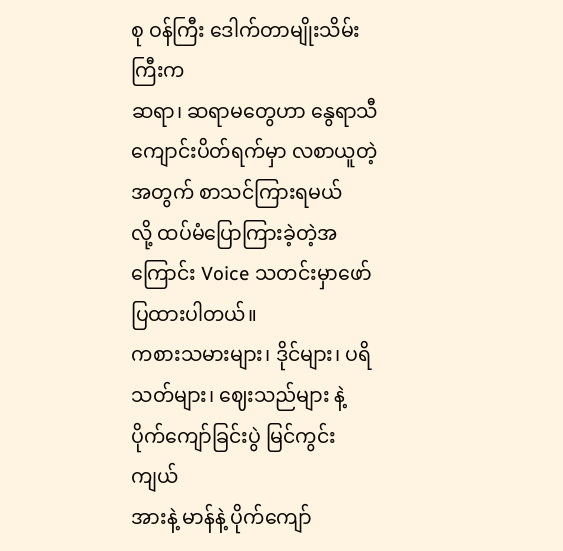စု ဝန်ကြီး ဒေါက်တာမျိုးသိမ်းကြီးက
ဆရာ၊ ဆရာမတွေဟာ နွေရာသီကျောင်းပိတ်ရက်မှာ လစာယူတဲ့အတွက် စာသင်ကြားရမယ်
လို့ ထပ်မံပြောကြားခဲ့တဲ့အကြောင်း Voice သတင်းမှာဖော်ပြထားပါတယ်။
ကစားသမားများ၊ ဒိုင်များ၊ ပရိသတ်များ၊ ဈေးသည်များ နဲ့
ပိုက်ကျော်ခြင်းပွဲ မြင်ကွင်းကျယ်
အားနဲ့ မာန်နဲ့ ပိုက်ကျော်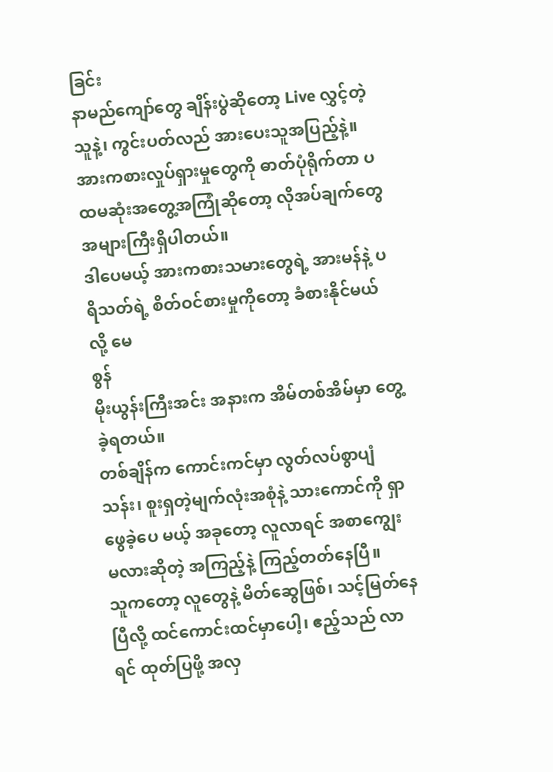ခြင်း
နာမည်ကျော်တွေ ချိန်းပွဲဆိုတော့ Live လွှင့်တဲ့သူနဲ့၊ ကွင်းပတ်လည် အားပေးသူအပြည့်နဲ့။ အားကစားလှုပ်ရှားမှုတွေကို ဓာတ်ပုံရိုက်တာ ပထမဆုံးအတွေ့အကြုံဆိုတော့ လိုအပ်ချက်တွေ အများကြီးရှိပါတယ်။
ဒါပေမယ့် အားကစားသမားတွေရဲ့ အားမန်နဲ့ ပရိသတ်ရဲ့ စိတ်ဝင်စားမှုကိုတော့ ခံစားနိုင်မယ် လို့ မေ
စွန်
မိုးယွန်းကြီးအင်း အနားက အိမ်တစ်အိမ်မှာ တွေ့ခဲ့ရတယ်။
တစ်ချိန်က ကောင်းကင်မှာ လွတ်လပ်စွာပျံသန်း၊ စူးရှတဲ့မျက်လုံးအစုံနဲ့ သားကောင်ကို ရှာဖွေခဲ့ပေ မယ့် အခုတော့ လူလာရင် အစာကျွေး မလားဆိုတဲ့ အကြည့်နဲ့ ကြည့်တတ်နေပြီ။
သူကတော့ လူတွေနဲ့ မိတ်ဆွေဖြစ်၊ သင့်မြတ်နေပြီလို့ ထင်ကောင်းထင်မှာပေါ့၊ ဧည့်သည် လာရင် ထုတ်ပြဖို့ အလှ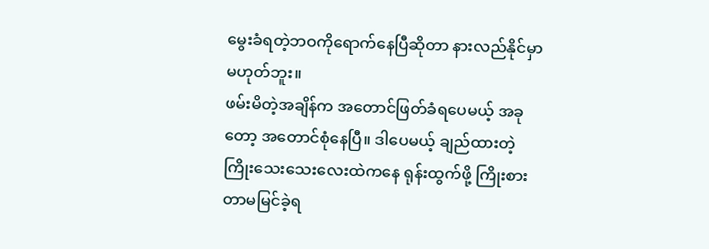မွေးခံရတဲ့ဘဝကိုရောက်နေပြီဆိုတာ နားလည်နိုင်မှာမဟုတ်ဘူး။
ဖမ်းမိတဲ့အချိန်က အတောင်ဖြတ်ခံရပေမယ့် အခုတော့ အတောင်စုံနေပြီ။ ဒါပေမယ့် ချည်ထားတဲ့ ကြိုးသေးသေးလေးထဲကနေ ရုန်းထွက်ဖို့ ကြိုးစားတာမမြင်ခဲ့ရ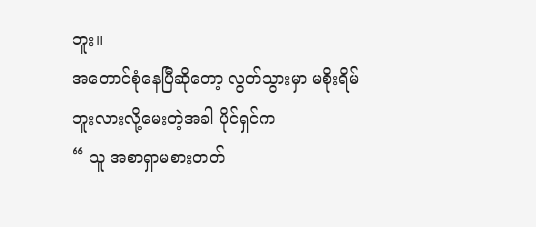ဘူး။
အတောင်စုံနေပြီဆိုတော့ လွတ်သွားမှာ မစိုးရိမ်ဘူးလားလို့မေးတဲ့အခါ ပိုင်ရှင်က
“ သူ အစာရှာမစားတတ်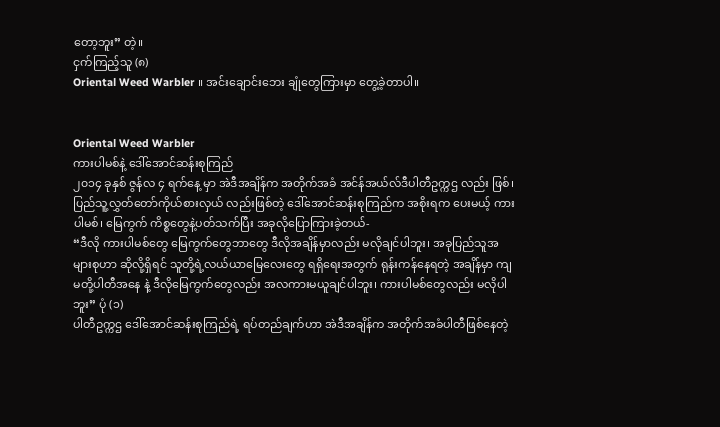တော့ဘူး” တဲ့။
ငှက်ကြည့်သူ (၈)
Oriental Weed Warbler ။ အင်းချောင်းဘေး ချုံတွေကြားမှာ တွေ့ခဲ့တာပါ။


Oriental Weed Warbler
ကားပါမစ်နဲ့ ဒေါ်အောင်ဆန်းစုကြည်
၂၀၁၄ ခုနှစ် ဇွန်လ ၄ ရက်နေ့ မှာ အဲဒီအချိန်က အတိုက်အခံ အင်န်အယ်လ်ဒီပါတီဥက္ကဌ လည်း ဖြစ်၊ ပြည်သူ့လွှတ်တော်ကိုယ်စားလှယ် လည်းဖြစ်တဲ့ ဒေါ်အောင်ဆန်းစုကြည်က အစိုးရက ပေးမယ့် ကားပါမစ်၊ မြေကွက် ကိစ္စတွေနဲ့ပတ်သက်ပြီး အခုလိုပြောကြားခဲ့တယ်-
“ဒီလို ကားပါမစ်တွေ မြေကွက်တွေဘာတွေ ဒီလိုအချိန်မှာလည်း မလိုချင်ပါဘူး၊ အခုပြည်သူအများစုဟာ ဆိုလို့ရှိရင် သူတို့ရဲ့လယ်ယာမြေလေးတွေ ရရှိရေးအတွက် ရုန်းကန်နေရတဲ့ အချိန်မှာ ကျမတို့ပါတီအနေ နဲ့ ဒီလိုမြေကွက်တွေလည်း အလကားမယူချင်ပါဘူး၊ ကားပါမစ်တွေလည်း မလိုပါဘူး” ပုံ (၁)
ပါတီဥက္ကဌ ဒေါ်အောင်ဆန်းစုကြည်ရဲ့ ရပ်တည်ချက်ဟာ အဲဒီအချိန်က အတိုက်အခံပါတီဖြစ်နေတဲ့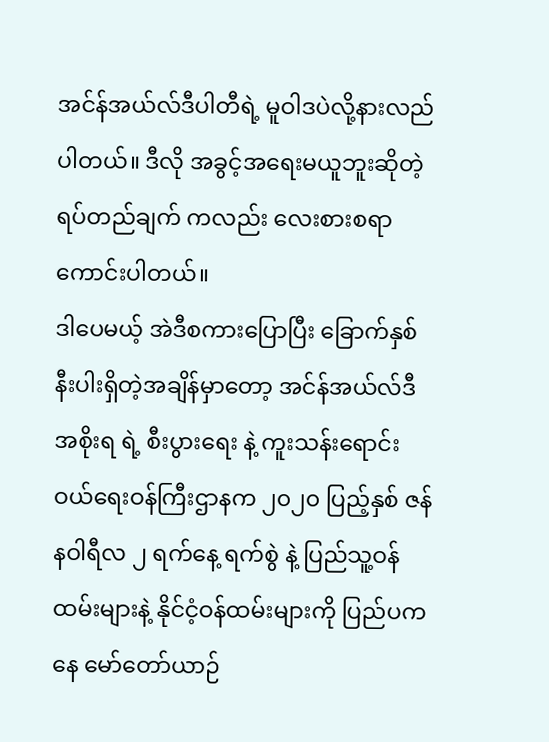အင်န်အယ်လ်ဒီပါတီရဲ့ မူဝါဒပဲလို့နားလည်ပါတယ်။ ဒီလို အခွင့်အရေးမယူဘူးဆိုတဲ့ ရပ်တည်ချက် ကလည်း လေးစားစရာကောင်းပါတယ်။
ဒါပေမယ့် အဲဒီစကားပြောပြီး ခြောက်နှစ်နီးပါးရှိတဲ့အချိန်မှာတော့ အင်န်အယ်လ်ဒီအစိုးရ ရဲ့ စီးပွားရေး နဲ့ ကူးသန်းရောင်းဝယ်ရေးဝန်ကြီးဌာနက ၂၀၂၀ ပြည့်နှစ် ဇန်နဝါရီလ ၂ ရက်နေ့ ရက်စွဲ နဲ့ ပြည်သူ့ဝန်ထမ်းများနဲ့ နိုင်ငံ့ဝန်ထမ်းများကို ပြည်ပကနေ မော်တော်ယာဉ်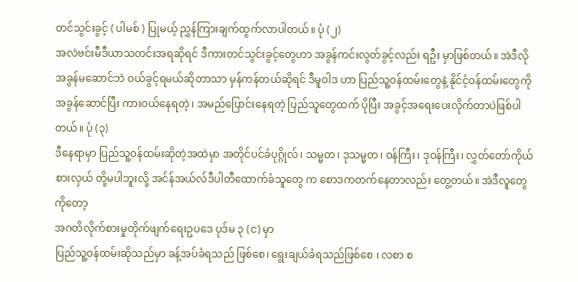တင်သွင်းခွင့် ( ပါမစ် ) ပြုမယ့် ညွှန်ကြားချက်ထွက်လာပါတယ်။ ပုံ (၂)
အလဲဗင်းမီဒီယာသတင်းအရဆိုရင် ဒီကားတင်သွင်းခွင့်တွေဟာ အခွန်ကင်းလွတ်ခွင့်လည်း ရဦး မှာဖြစ်တယ်။ အဲဒီလို အခွန်မဆောင်ဘဲ ဝယ်ခွင့်ရမယ်ဆိုတာသာ မှန်ကန်တယ်ဆိုရင် ဒီမူဝါဒ ဟာ ပြည်သူ့ဝန်ထမ်းတွေနဲ့ နိုင်ငံ့ဝန်ထမ်းတွေကို အခွန်ဆောင်ပြီး ကားဝယ်နေရတဲ့၊ အမည်ပြောင်းနေရတဲ့ ပြည်သူတွေထက် ပိုပြီး အခွင့်အရေးပေးလိုက်တာပဲဖြစ်ပါတယ်။ ပုံ (၃)
ဒီနေရာမှာ ပြည်သူ့ဝန်ထမ်းဆိုတဲ့အထဲမှာ အတိုင်ပင်ခံပုဂ္ဂိုလ်၊ သမ္မတ၊ ဒုသမ္မတ၊ ဝန်ကြီး၊ ဒုဝန်ကြီး၊ လွှတ်တော်ကိုယ်စားလှယ် တို့မပါဘူးလို့ အင်န်အယ်လ်ဒီပါတီထောက်ခံသူတွေ က စောဒကတက်နေတာလည်း တွေ့တယ်။ အဲဒီလူတွေကိုတော့
အဂတိလိုက်စားမှုတိုက်ဖျက်ရေးဥပဒေ ပုဒ်မ ၃ (င) မှာ
ပြည်သူ့ဝန်ထမ်းဆိုသည်မှာ ခန့်အပ်ခံရသည် ဖြစ်စေ၊ ရွေးချယ်ခံရသည်ဖြစ်စေ ၊ လစာ စ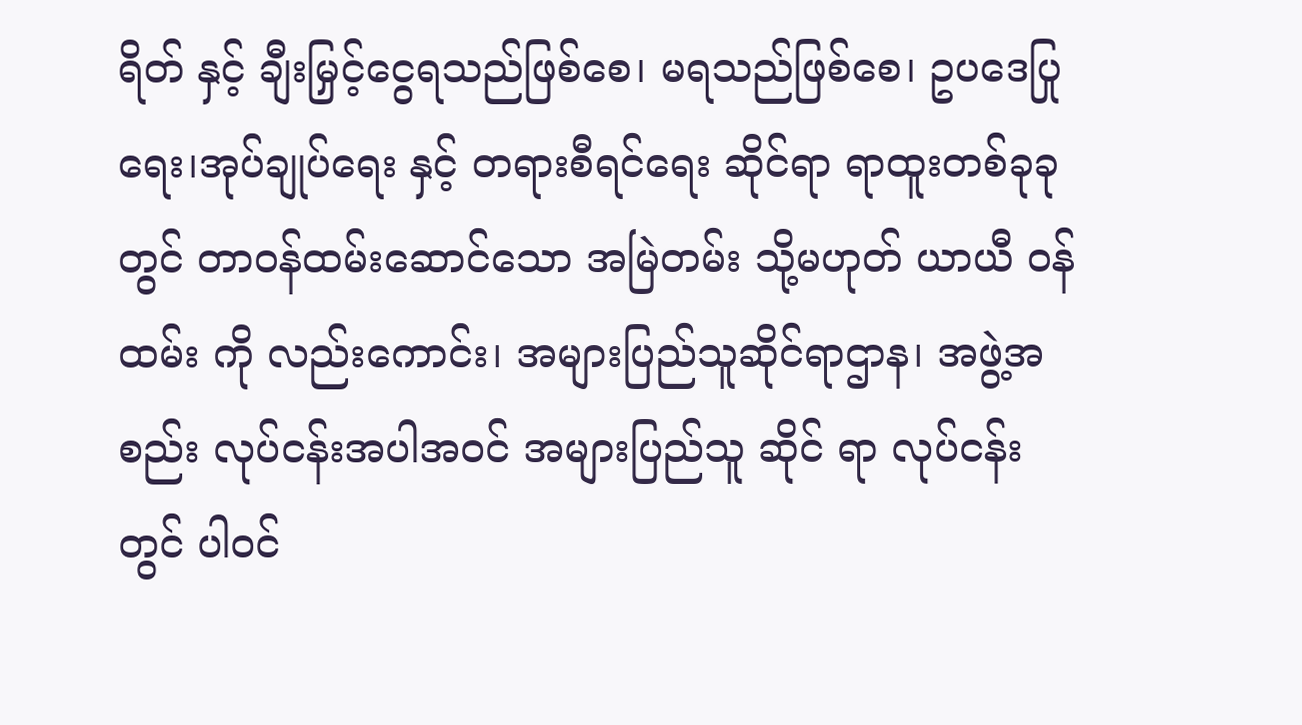ရိတ် နှင့် ချီးမြှင့်ငွေရသည်ဖြစ်စေ၊ မရသည်ဖြစ်စေ၊ ဥပဒေပြုရေး၊အုပ်ချုပ်ရေး နှင့် တရားစီရင်ရေး ဆိုင်ရာ ရာထူးတစ်ခုခုတွင် တာဝန်ထမ်းဆောင်သော အမြဲတမ်း သို့မဟုတ် ယာယီ ဝန်ထမ်း ကို လည်းကောင်း၊ အများပြည်သူဆိုင်ရာဌာန၊ အဖွဲ့အစည်း လုပ်ငန်းအပါအဝင် အများပြည်သူ ဆိုင် ရာ လုပ်ငန်းတွင် ပါဝင်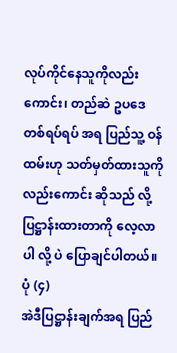လုပ်ကိုင်နေသူကိုလည်းကောင်း၊ တည်ဆဲ ဥပဒေ တစ်ရပ်ရပ် အရ ပြည်သူ့ ဝန်ထမ်းဟု သတ်မှတ်ထားသူကိုလည်းကောင်း ဆိုသည် လို့ ပြဋ္ဌာန်းထားတာကို လေ့လာပါ လို့ ပဲ ပြောချင်ပါတယ်။ ပုံ (၄)
အဲဒီပြဋ္ဌာန်းချက်အရ ပြည်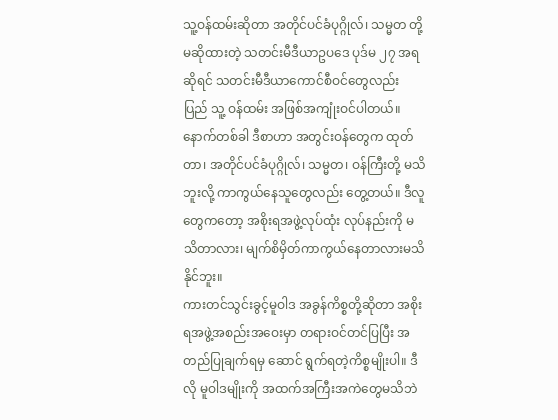သူ့ဝန်ထမ်းဆိုတာ အတိုင်ပင်ခံပုဂ္ဂိုလ်၊ သမ္မတ တို့ မဆိုထားတဲ့ သတင်းမီဒီယာဥပဒေ ပုဒ်မ ၂၇ အရ ဆိုရင် သတင်းမီဒီယာကောင်စီဝင်တွေလည်း ပြည် သူ့ ဝန်ထမ်း အဖြစ်အကျုံးဝင်ပါတယ်။
နောက်တစ်ခါ ဒီစာဟာ အတွင်းဝန်တွေက ထုတ်တာ၊ အတိုင်ပင်ခံပုဂ္ဂိုလ်၊ သမ္မတ၊ ဝန်ကြီးတို့ မသိဘူးလို့ ကာကွယ်နေသူတွေလည်း တွေ့တယ်။ ဒီလူတွေကတော့ အစိုးရအဖွဲ့လုပ်ထုံး လုပ်နည်းကို မသိတာလား၊ မျက်စိမှိတ်ကာကွယ်နေတာလားမသိနိုင်ဘူး။
ကားတင်သွင်းခွင့်မူဝါဒ အခွန်ကိစ္စတို့ဆိုတာ အစိုးရအဖွဲ့အစည်းအဝေးမှာ တရားဝင်တင်ပြပြီး အတည်ပြုချက်ရမှ ဆောင် ရွက်ရတဲ့ကိစ္စမျိုးပါ။ ဒီလို မူဝါဒမျိုးကို အထက်အကြီးအကဲတွေမသိဘဲ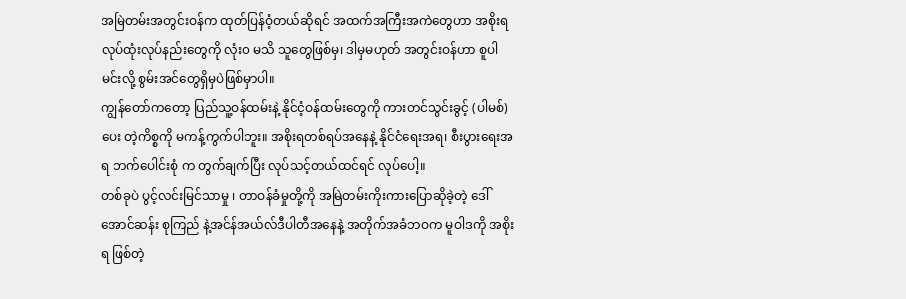အမြဲတမ်းအတွင်းဝန်က ထုတ်ပြန်ဝံ့တယ်ဆိုရင် အထက်အကြီးအကဲတွေဟာ အစိုးရလုပ်ထုံးလုပ်နည်းတွေကို လုံး၀ မသိ သူတွေဖြစ်မှ၊ ဒါမှမဟုတ် အတွင်းဝန်ဟာ စူပါမင်းလို့ စွမ်းအင်တွေရှိမှပဲဖြစ်မှာပါ။
ကျွန်တော်ကတော့ ပြည်သူ့ဝန်ထမ်းနဲ့ နိုင်ငံ့ဝန်ထမ်းတွေကို ကားတင်သွင်းခွင့် (ပါမစ်) ပေး တဲ့ကိစ္စကို မကန့်ကွက်ပါဘူး။ အစိုးရတစ်ရပ်အနေနဲ့ နိုင်ငံရေးအရ၊ စီးပွားရေးအရ ဘက်ပေါင်းစုံ က တွက်ချက်ပြီး လုပ်သင့်တယ်ထင်ရင် လုပ်ပေါ့။
တစ်ခုပဲ ပွင့်လင်းမြင်သာမှု ၊ တာဝန်ခံမှုတို့ကို အမြဲတမ်းကိုးကားပြောဆိုခဲ့တဲ့ ဒေါ်အောင်ဆန်း စုကြည် နဲ့အင်န်အယ်လ်ဒီပါတီအနေနဲ့ အတိုက်အခံဘဝက မူဝါဒကို အစိုးရ ဖြစ်တဲ့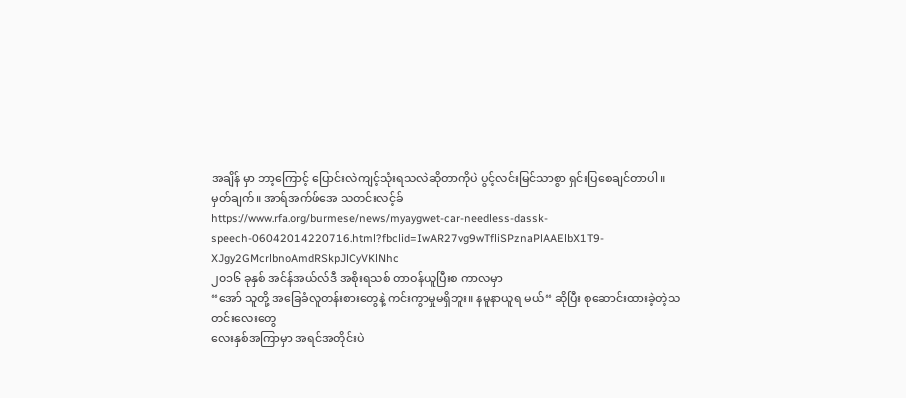အချိန် မှာ ဘာ့ကြောင့် ပြောင်းလဲကျင့်သုံးရသလဲဆိုတာကိုပဲ ပွင့်လင်းမြင်သာစွာ ရှင်းပြစေချင်တာပါ။
မှတ်ချက်။ အာရ်အက်ဖ်အေ သတင်းလင့်ခ်
https://www.rfa.org/burmese/news/myaygwet-car-needless-dassk-speech-06042014220716.html?fbclid=IwAR27vg9wTfliSPznaPlAAElbX1T9-XJgy2GMcrlbnoAmdRSkpJlCyVKlNhc
၂၀၁၆ ခုနှစ် အင်န်အယ်လ်ဒီ အစိုးရသစ် တာဝန်ယူပြီးစ ကာလမှာ
“အော် သူတို့ အခြေခံလူတန်းစားတွေနဲ့ ကင်းကွာမှုမရှိဘူး။ နမူနာယူရ မယ်“ ဆိုပြီး စုဆောင်းထားခဲ့တဲ့သတင်းလေးတွေ
လေးနှစ်အကြာမှာ အရင်အတိုင်းပဲ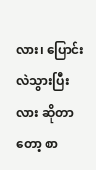လား၊ ပြောင်းလဲသွားပြီးလား ဆိုတာတော့ စာ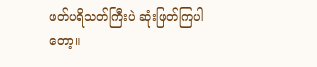ဖတ်ပရိသတ်ကြီးပဲ ဆုံးဖြတ်ကြပါတော့။